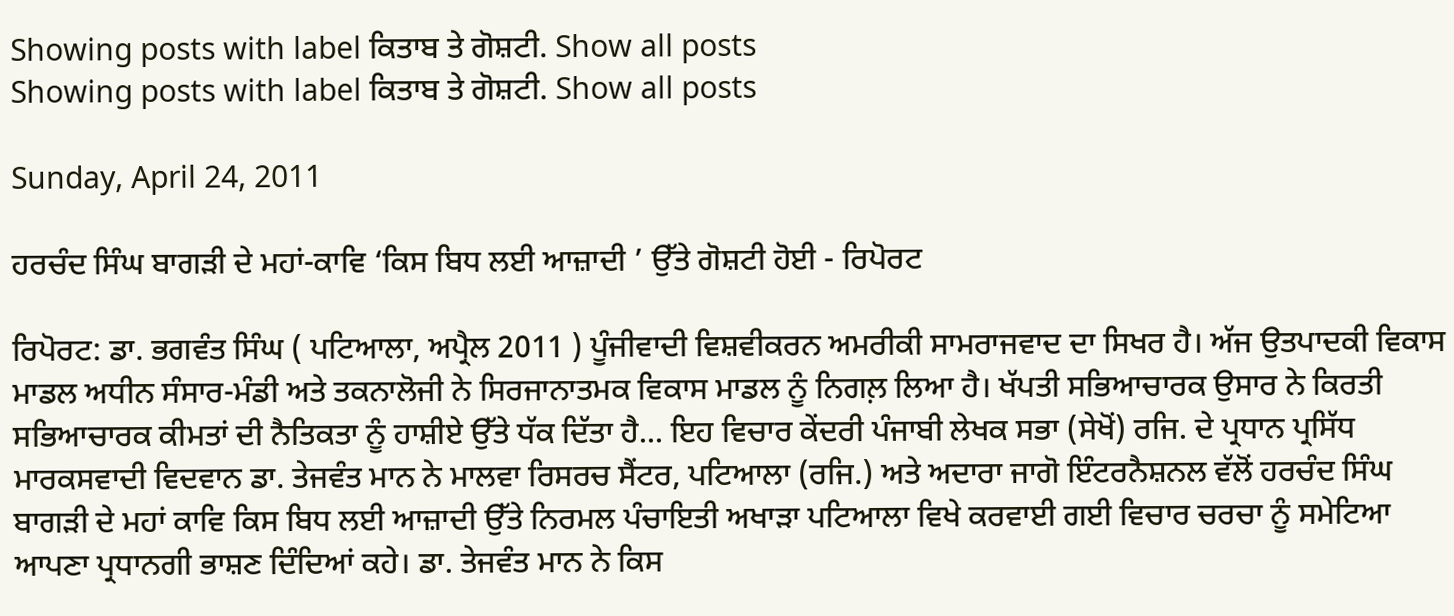Showing posts with label ਕਿਤਾਬ ਤੇ ਗੋਸ਼ਟੀ. Show all posts
Showing posts with label ਕਿਤਾਬ ਤੇ ਗੋਸ਼ਟੀ. Show all posts

Sunday, April 24, 2011

ਹਰਚੰਦ ਸਿੰਘ ਬਾਗੜੀ ਦੇ ਮਹਾਂ-ਕਾਵਿ ‘ਕਿਸ ਬਿਧ ਲਈ ਆਜ਼ਾਦੀ ’ ਉੱਤੇ ਗੋਸ਼ਟੀ ਹੋਈ - ਰਿਪੋਰਟ

ਰਿਪੋਰਟ: ਡਾ. ਭਗਵੰਤ ਸਿੰਘ ( ਪਟਿਆਲਾ, ਅਪ੍ਰੈਲ 2011 ) ਪੂੰਜੀਵਾਦੀ ਵਿਸ਼ਵੀਕਰਨ ਅਮਰੀਕੀ ਸਾਮਰਾਜਵਾਦ ਦਾ ਸਿਖਰ ਹੈ। ਅੱਜ ਉਤਪਾਦਕੀ ਵਿਕਾਸ ਮਾਡਲ ਅਧੀਨ ਸੰਸਾਰ-ਮੰਡੀ ਅਤੇ ਤਕਨਾਲੋਜੀ ਨੇ ਸਿਰਜਾਨਾਤਮਕ ਵਿਕਾਸ ਮਾਡਲ ਨੂੰ ਨਿਗਲ਼ ਲਿਆ ਹੈ। ਖੱਪਤੀ ਸਭਿਆਚਾਰਕ ਉਸਾਰ ਨੇ ਕਿਰਤੀ ਸਭਿਆਚਾਰਕ ਕੀਮਤਾਂ ਦੀ ਨੈਤਿਕਤਾ ਨੂੰ ਹਾਸ਼ੀਏ ਉੱਤੇ ਧੱਕ ਦਿੱਤਾ ਹੈ... ਇਹ ਵਿਚਾਰ ਕੇਂਦਰੀ ਪੰਜਾਬੀ ਲੇਖਕ ਸਭਾ (ਸੇਖੋਂ) ਰਜਿ. ਦੇ ਪ੍ਰਧਾਨ ਪ੍ਰਸਿੱਧ ਮਾਰਕਸਵਾਦੀ ਵਿਦਵਾਨ ਡਾ. ਤੇਜਵੰਤ ਮਾਨ ਨੇ ਮਾਲਵਾ ਰਿਸਰਚ ਸੈਂਟਰ, ਪਟਿਆਲਾ (ਰਜਿ.) ਅਤੇ ਅਦਾਰਾ ਜਾਗੋ ਇੰਟਰਨੈਸ਼ਨਲ ਵੱਲੋਂ ਹਰਚੰਦ ਸਿੰਘ ਬਾਗੜੀ ਦੇ ਮਹਾਂ ਕਾਵਿ ਕਿਸ ਬਿਧ ਲਈ ਆਜ਼ਾਦੀ ਉੱਤੇ ਨਿਰਮਲ ਪੰਚਾਇਤੀ ਅਖਾੜਾ ਪਟਿਆਲਾ ਵਿਖੇ ਕਰਵਾਈ ਗਈ ਵਿਚਾਰ ਚਰਚਾ ਨੂੰ ਸਮੇਟਿਆ ਆਪਣਾ ਪ੍ਰਧਾਨਗੀ ਭਾਸ਼ਣ ਦਿੰਦਿਆਂ ਕਹੇ। ਡਾ. ਤੇਜਵੰਤ ਮਾਨ ਨੇ ਕਿਸ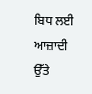ਬਿਧ ਲਈ ਆਜ਼ਾਦੀ ਉੱਤੇ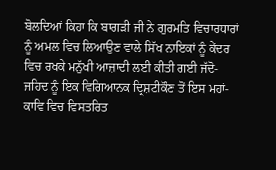ਬੋਲਦਿਆਂ ਕਿਹਾ ਕਿ ਬਾਗੜੀ ਜੀ ਨੇ ਗੁਰਮਤਿ ਵਿਚਾਰਧਾਰਾਂ ਨੂੰ ਅਮਲ ਵਿਚ ਲਿਆਉਣ ਵਾਲੇ ਸਿੱਖ ਨਾਇਕਾਂ ਨੂੰ ਕੇਂਦਰ ਵਿਚ ਰਖਕੇ ਮਨੁੱਖੀ ਆਜ਼ਾਦੀ ਲਈ ਕੀਤੀ ਗਈ ਜੱਦੋ-ਜਹਿਦ ਨੂੰ ਇਕ ਵਿਗਿਆਨਕ ਦ੍ਰਿਸ਼ਟੀਕੌਣ ਤੋਂ ਇਸ ਮਹਾਂ-ਕਾਵਿ ਵਿਚ ਵਿਸਤਰਿਤ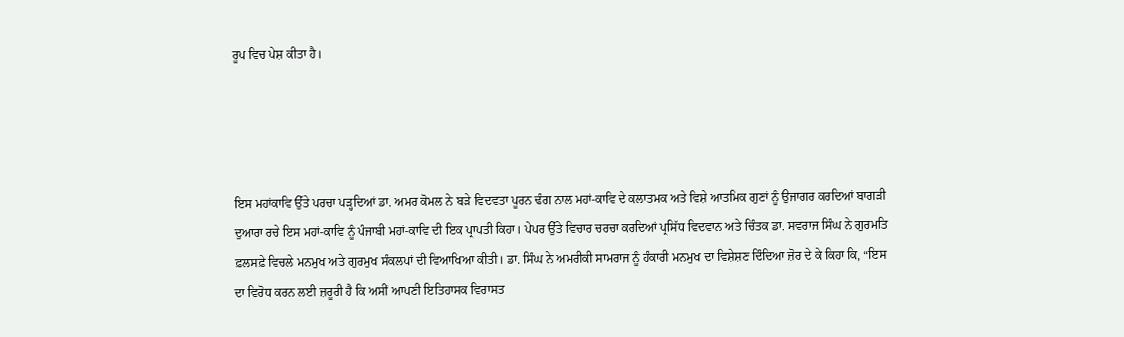ਰੂਪ ਵਿਚ ਪੇਸ਼ ਕੀਤਾ ਹੈ।




ਇਸ ਮਹਾਂਕਾਵਿ ਉੱਤੇ ਪਰਚਾ ਪੜ੍ਹਦਿਆਂ ਡਾ. ਅਮਰ ਕੋਮਲ ਨੇ ਬੜੇ ਵਿਦਵਤਾ ਪੂਰਨ ਢੰਗ ਨਾਲ ਮਹਾਂ-ਕਾਵਿ ਦੇ ਕਲਾਤਮਕ ਅਤੇ ਵਿਸ਼ੇ ਆਤਮਿਕ ਗੁਣਾਂ ਨੂੰ ਉਜਾਗਰ ਕਰਦਿਆਂ ਬਾਗੜੀ ਦੁਆਰਾ ਰਚੇ ਇਸ ਮਹਾਂ-ਕਾਵਿ ਨੂੰ ਪੰਜਾਬੀ ਮਹਾਂ-ਕਾਵਿ ਦੀ ਇਕ ਪ੍ਰਾਪਤੀ ਕਿਹਾ। ਪੇਪਰ ਉੱਤੇ ਵਿਚਾਰ ਚਰਚਾ ਕਰਦਿਆਂ ਪ੍ਰਸਿੱਧ ਵਿਦਵਾਨ ਅਤੇ ਚਿੰਤਕ ਡਾ. ਸਵਰਾਜ ਸਿੰਘ ਨੇ ਗੁਰਮਤਿ ਫ਼ਲਸਫ਼ੇ ਵਿਚਲੇ ਮਨਮੁਖ ਅਤੇ ਗੁਰਮੁਖ ਸੰਕਲਪਾਂ ਦੀ ਵਿਆਖਿਆ ਕੀਤੀ। ਡਾ. ਸਿੰਘ ਨੇ ਅਮਰੀਕੀ ਸਾਮਰਾਜ ਨੂੰ ਹੰਕਾਰੀ ਮਨਮੁਖ ਦਾ ਵਿਸ਼ੇਸ਼ਣ ਦਿੰਦਿਆ ਜ਼ੋਰ ਦੇ ਕੇ ਕਿਹਾ ਕਿ, “ਇਸ ਦਾ ਵਿਰੋਧ ਕਰਨ ਲਈ ਜ਼ਰੂਰੀ ਹੈ ਕਿ ਅਸੀਂ ਆਪਣੀ ਇਤਿਹਾਸਕ ਵਿਰਾਸਤ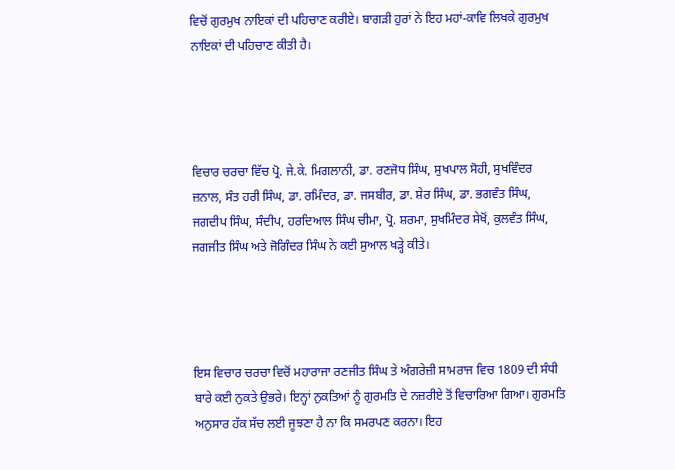ਵਿਚੋਂ ਗੁਰਮੁਖ ਨਾਇਕਾਂ ਦੀ ਪਹਿਚਾਣ ਕਰੀਏ। ਬਾਗੜੀ ਹੁਰਾਂ ਨੇ ਇਹ ਮਹਾਂ-ਕਾਵਿ ਲਿਖਕੇ ਗੁਰਮੁਖ ਨਾਇਕਾਂ ਦੀ ਪਹਿਚਾਣ ਕੀਤੀ ਹੈ।




ਵਿਚਾਰ ਚਰਚਾ ਵਿੱਚ ਪ੍ਰੋ. ਜੇ.ਕੇ. ਮਿਗਲਾਨੀ, ਡਾ. ਰਣਜੋਧ ਸਿੰਘ, ਸੁਖਪਾਲ ਸੋਹੀ, ਸੁਖਵਿੰਦਰ ਜ਼ਨਾਲ, ਸੰਤ ਹਰੀ ਸਿੰਘ, ਡਾ. ਰਮਿੰਦਰ, ਡਾ. ਜਸਬੀਰ, ਡਾ. ਸ਼ੇਰ ਸਿੰਘ, ਡਾ. ਭਗਵੰਤ ਸਿੰਘ, ਜਗਦੀਪ ਸਿੰਘ, ਸੰਦੀਪ, ਹਰਦਿਆਲ ਸਿੰਘ ਚੀਮਾ, ਪ੍ਰੋ. ਸ਼ਰਮਾ, ਸੁਖਮਿੰਦਰ ਸੇਖੋਂ, ਕੁਲਵੰਤ ਸਿੰਘ, ਜਗਜੀਤ ਸਿੰਘ ਅਤੇ ਜੋਗਿੰਦਰ ਸਿੰਘ ਨੇ ਕਈ ਸੁਆਲ ਖੜ੍ਹੇ ਕੀਤੇ।




ਇਸ ਵਿਚਾਰ ਚਰਚਾ ਵਿਚੋਂ ਮਹਾਰਾਜਾ ਰਣਜੀਤ ਸਿੰਘ ਤੇ ਅੰਗਰੇਜ਼ੀ ਸਾਮਰਾਜ ਵਿਚ 1809 ਦੀ ਸੰਧੀ ਬਾਰੇ ਕਈ ਨੁਕਤੇ ਉਭਰੇ। ਇਨ੍ਹਾਂ ਨੁਕਤਿਆਂ ਨੂੰ ਗੁਰਮਤਿ ਦੇ ਨਜ਼ਰੀਏ ਤੋਂ ਵਿਚਾਰਿਆ ਗਿਆ। ਗੁਰਮਤਿ ਅਨੁਸਾਰ ਹੱਕ ਸੱਚ ਲਈ ਜੂਝਣਾ ਹੈ ਨਾ ਕਿ ਸਮਰਪਣ ਕਰਨਾ। ਇਹ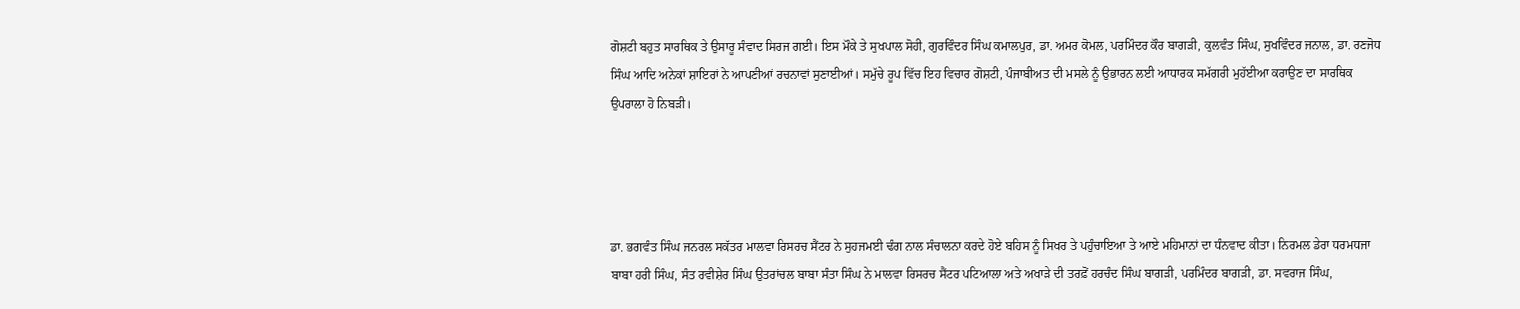ਗੋਸ਼ਟੀ ਬਹੁਤ ਸਾਰਥਿਕ ਤੇ ਉਸਾਰੂ ਸੰਵਾਦ ਸਿਰਜ ਗਈ। ਇਸ ਮੌਕੇ ਤੇ ਸੁਖਪਾਲ ਸੋਹੀ, ਗੁਰਵਿੰਦਰ ਸਿੰਘ ਕਮਾਲਪੁਰ, ਡਾ. ਅਮਰ ਕੋਮਲ, ਪਰਮਿੰਦਰ ਕੌਰ ਬਾਗੜੀ, ਕੁਲਵੰਤ ਸਿੰਘ, ਸੁਖਵਿੰਦਰ ਜਨਾਲ, ਡਾ. ਰਣਜੋਧ ਸਿੰਘ ਆਦਿ ਅਨੇਕਾਂ ਸ਼ਾਇਰਾਂ ਨੇ ਆਪਣੀਆਂ ਰਚਨਾਵਾਂ ਸੁਣਾਈਆਂ। ਸਮੁੱਚੇ ਰੂਪ ਵਿੱਚ ਇਹ ਵਿਚਾਰ ਗੋਸ਼ਟੀ, ਪੰਜਾਬੀਅਤ ਦੀ ਮਸਲੇ ਨੂੰ ਉਭਾਰਨ ਲਈ ਆਧਾਰਕ ਸਮੱਗਰੀ ਮੁਹੱਈਆ ਕਰਾਉਣ ਦਾ ਸਾਰਥਿਕ ਉਪਰਾਲਾ ਹੋ ਨਿਬੜੀ।




ਡਾ. ਭਗਵੰਤ ਸਿੰਘ ਜਨਰਲ ਸਕੱਤਰ ਮਾਲਵਾ ਰਿਸਰਚ ਸੈਂਟਰ ਨੇ ਸੁਹਜਮਈ ਢੰਗ ਨਾਲ ਸੰਚਾਲਨਾ ਕਰਦੇ ਹੋਏ ਬਹਿਸ ਨੂੰ ਸਿਖਰ ਤੇ ਪਹੁੰਚਾਇਆ ਤੇ ਆਏ ਮਹਿਮਾਨਾਂ ਦਾ ਧੰਨਵਾਦ ਕੀਤਾ। ਨਿਰਮਲ ਡੇਰਾ ਧਰਮਧਜਾ ਬਾਬਾ ਹਰੀ ਸਿੰਘ, ਸੰਤ ਰਵੀਸ਼ੇਰ ਸਿੰਘ ਉਤਰਾਂਚਲ ਬਾਬਾ ਸੰਤਾ ਸਿੰਘ ਨੇ ਮਾਲਵਾ ਰਿਸਰਚ ਸੈਂਟਰ ਪਟਿਆਲਾ ਅਤੇ ਅਖਾੜੇ ਦੀ ਤਰਫ਼ੋਂ ਹਰਚੰਦ ਸਿੰਘ ਬਾਗੜੀ, ਪਰਮਿੰਦਰ ਬਾਗੜੀ, ਡਾ. ਸਵਰਾਜ ਸਿੰਘ,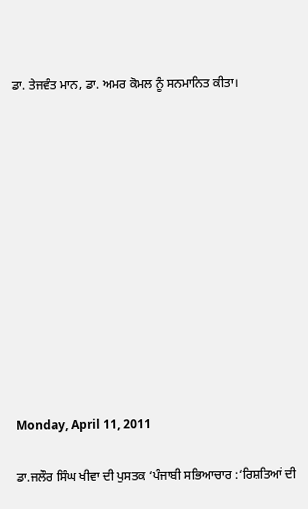ਡਾ. ਤੇਜਵੰਤ ਮਾਨ, ਡਾ. ਅਮਰ ਕੋਮਲ ਨੂੰ ਸਨਮਾਨਿਤ ਕੀਤਾ।












Monday, April 11, 2011

ਡਾ.ਜਲੌਰ ਸਿੰਘ ਖੀਵਾ ਦੀ ਪੁਸਤਕ ‘ਪੰਜਾਬੀ ਸਭਿਆਚਾਰ :‘ਰਿਸ਼ਤਿਆਂ ਦੀ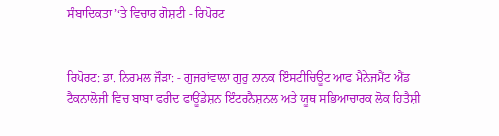ਸੰਬਾਦਿਕਤਾ’‘ਤੇ ਵਿਚਾਰ ਗੋਸ਼ਟੀ - ਰਿਪੋਰਟ


ਰਿਪੋਰਟ: ਡਾ. ਨਿਰਮਲ ਜੌੜਾ: - ਗੁਜਰਾਂਵਾਲਾ ਗੁਰੁ ਨਾਨਕ ਇੰਸਟੀਚਿਊਟ ਆਫ ਮੈਨੇਜਮੈਂਟ ਐਂਡ ਟੈਕਨਾਲੋਜੀ ਵਿਚ ਬਾਬਾ ਫਰੀਦ ਫਾਊਂਡੇਸ਼ਨ ਇੰਟਰਨੈਸ਼ਨਲ ਅਤੇ ਯੂਥ ਸਭਿਆਚਾਰਕ ਲੋਕ ਹਿਤੈਸ਼ੀ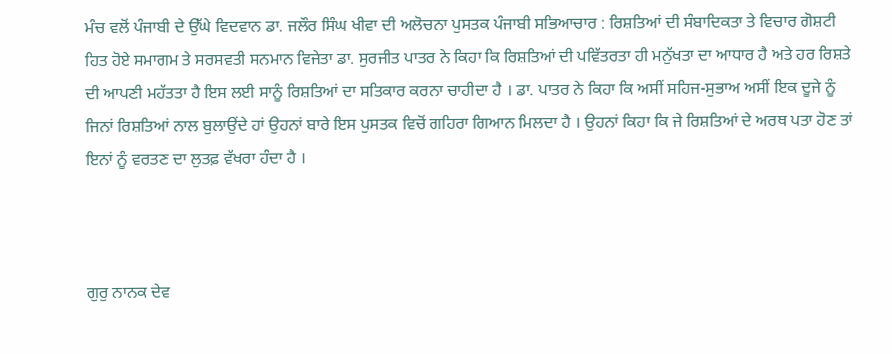ਮੰਚ ਵਲੋਂ ਪੰਜਾਬੀ ਦੇ ਉੱਘੇ ਵਿਦਵਾਨ ਡਾ. ਜਲੌਰ ਸਿੰਘ ਖੀਵਾ ਦੀ ਅਲੋਚਨਾ ਪੁਸਤਕ ਪੰਜਾਬੀ ਸਭਿਆਚਾਰ : ਰਿਸ਼ਤਿਆਂ ਦੀ ਸੰਬਾਦਿਕਤਾ ਤੇ ਵਿਚਾਰ ਗੋਸ਼ਟੀ ਹਿਤ ਹੋਏ ਸਮਾਗਮ ਤੇ ਸਰਸਵਤੀ ਸਨਮਾਨ ਵਿਜੇਤਾ ਡਾ. ਸੁਰਜੀਤ ਪਾਤਰ ਨੇ ਕਿਹਾ ਕਿ ਰਿਸ਼ਤਿਆਂ ਦੀ ਪਵਿੱਤਰਤਾ ਹੀ ਮਨੁੱਖਤਾ ਦਾ ਆਧਾਰ ਹੈ ਅਤੇ ਹਰ ਰਿਸ਼ਤੇ ਦੀ ਆਪਣੀ ਮਹੱਤਤਾ ਹੈ ਇਸ ਲਈ ਸਾਨੂੰ ਰਿਸ਼ਤਿਆਂ ਦਾ ਸਤਿਕਾਰ ਕਰਨਾ ਚਾਹੀਦਾ ਹੈ । ਡਾ. ਪਾਤਰ ਨੇ ਕਿਹਾ ਕਿ ਅਸੀਂ ਸਹਿਜ-ਸੁਭਾਅ ਅਸੀਂ ਇਕ ਦੂਜੇ ਨੂੰ ਜਿਨਾਂ ਰਿਸ਼ਤਿਆਂ ਨਾਲ ਬੁਲਾਉਂਦੇ ਹਾਂ ਉਹਨਾਂ ਬਾਰੇ ਇਸ ਪੁਸਤਕ ਵਿਚੋਂ ਗਹਿਰਾ ਗਿਆਨ ਮਿਲਦਾ ਹੈ । ਉਹਨਾਂ ਕਿਹਾ ਕਿ ਜੇ ਰਿਸ਼ਤਿਆਂ ਦੇ ਅਰਥ ਪਤਾ ਹੋਣ ਤਾਂ ਇਨਾਂ ਨੂੰ ਵਰਤਣ ਦਾ ਲੁਤਫ਼ ਵੱਖਰਾ ਹੰਦਾ ਹੈ ।



ਗੁਰੁ ਨਾਨਕ ਦੇਵ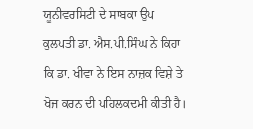ਯੂਨੀਵਰਸਿਟੀ ਦੇ ਸਾਬਕਾ ਉਪ ਕੁਲਪਤੀ ਡਾ. ਐਸ.ਪੀ.ਸਿੰਘ ਨੇ ਕਿਹਾ ਕਿ ਡਾ. ਖੀਵਾ ਨੇ ਇਸ ਨਾਜ਼ਕ ਵਿਸ਼ੇ ਤੇ ਖੋਜ ਕਰਨ ਦੀ ਪਹਿਲਕਦਮੀ ਕੀਤੀ ਹੈ।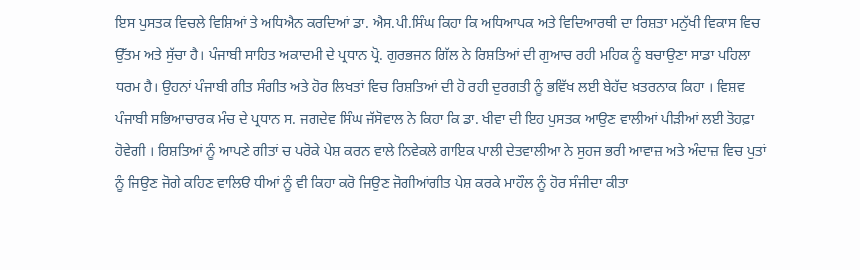ਇਸ ਪੁਸਤਕ ਵਿਚਲੇ ਵਿਸ਼ਿਆਂ ਤੇ ਅਧਿਐਨ ਕਰਦਿਆਂ ਡਾ. ਐਸ.ਪੀ.ਸਿੰਘ ਕਿਹਾ ਕਿ ਅਧਿਆਪਕ ਅਤੇ ਵਿਦਿਆਰਥੀ ਦਾ ਰਿਸ਼ਤਾ ਮਨੁੱਖੀ ਵਿਕਾਸ ਵਿਚ ਉੱਤਮ ਅਤੇ ਸੁੱਚਾ ਹੈ। ਪੰਜਾਬੀ ਸਾਹਿਤ ਅਕਾਦਮੀ ਦੇ ਪ੍ਰਧਾਨ ਪ੍ਰੋ. ਗੁਰਭਜਨ ਗਿੱਲ ਨੇ ਰਿਸ਼ਤਿਆਂ ਦੀ ਗੁਆਚ ਰਹੀ ਮਹਿਕ ਨੂੰ ਬਚਾਉਣਾ ਸਾਡਾ ਪਹਿਲਾ ਧਰਮ ਹੈ। ਉਹਨਾਂ ਪੰਜਾਬੀ ਗੀਤ ਸੰਗੀਤ ਅਤੇ ਹੋਰ ਲਿਖਤਾਂ ਵਿਚ ਰਿਸ਼ਤਿਆਂ ਦੀ ਹੋ ਰਹੀ ਦੁਰਗਤੀ ਨੂੰ ਭਵਿੱਖ ਲਈ ਬੇਹੱਦ ਖ਼ਤਰਨਾਕ ਕਿਹਾ । ਵਿਸ਼ਵ ਪੰਜਾਬੀ ਸਭਿਆਚਾਰਕ ਮੰਚ ਦੇ ਪ੍ਰਧਾਨ ਸ. ਜਗਦੇਵ ਸਿੰਘ ਜੱਸੋਵਾਲ ਨੇ ਕਿਹਾ ਕਿ ਡਾ. ਖੀਵਾ ਦੀ ਇਹ ਪੁਸਤਕ ਆਉਣ ਵਾਲੀਆਂ ਪੀੜੀਆਂ ਲਈ ਤੋਹਫ਼ਾ ਹੋਵੇਗੀ । ਰਿਸ਼ਤਿਆਂ ਨੂੰ ਆਪਣੇ ਗੀਤਾਂ ਚ ਪਰੋਕੇ ਪੇਸ਼ ਕਰਨ ਵਾਲੇ ਨਿਵੇਕਲੇ ਗਾਇਕ ਪਾਲੀ ਦੇਤਵਾਲੀਆ ਨੇ ਸੁਹਜ ਭਰੀ ਆਵਾਜ਼ ਅਤੇ ਅੰਦਾਜ਼ ਵਿਚ ਪੁਤਾਂ ਨੂੰ ਜਿਉਣ ਜੋਗੇ ਕਹਿਣ ਵਾਲਿੳ ਧੀਆਂ ਨੂੰ ਵੀ ਕਿਹਾ ਕਰੋ ਜਿਉਣ ਜੋਗੀਆਂਗੀਤ ਪੇਸ਼ ਕਰਕੇ ਮਾਹੌਲ ਨੂੰ ਹੋਰ ਸੰਜੀਦਾ ਕੀਤਾ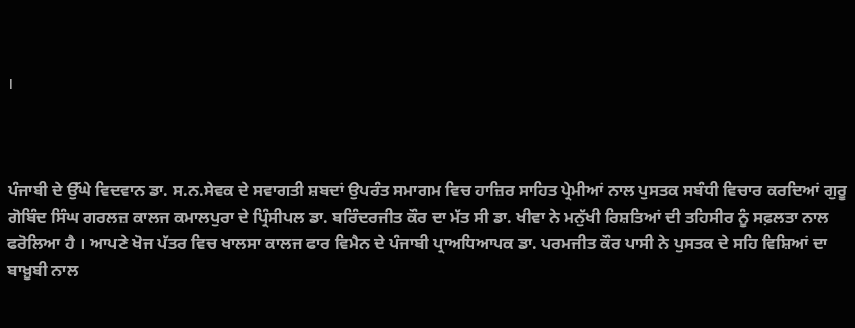।



ਪੰਜਾਬੀ ਦੇ ਉੱਘੇ ਵਿਦਵਾਨ ਡਾ. ਸ.ਨ.ਸੇਵਕ ਦੇ ਸਵਾਗਤੀ ਸ਼ਬਦਾਂ ਉਪਰੰਤ ਸਮਾਗਮ ਵਿਚ ਹਾਜ਼ਿਰ ਸਾਹਿਤ ਪ੍ਰੇਮੀਆਂ ਨਾਲ ਪੁਸਤਕ ਸਬੰਧੀ ਵਿਚਾਰ ਕਰਦਿਆਂ ਗੁਰੂ ਗੋਬਿੰਦ ਸਿੰਘ ਗਰਲਜ਼ ਕਾਲਜ ਕਮਾਲਪੁਰਾ ਦੇ ਪ੍ਰਿੰਸੀਪਲ ਡਾ. ਬਰਿੰਦਰਜੀਤ ਕੌਰ ਦਾ ਮੱਤ ਸੀ ਡਾ. ਖੀਵਾ ਨੇ ਮਨੁੱਖੀ ਰਿਸ਼ਤਿਆਂ ਦੀ ਤਹਿਸੀਰ ਨੂੰ ਸਫ਼ਲਤਾ ਨਾਲ ਫਰੋਲਿਆ ਹੈ । ਆਪਣੇ ਖੋਜ ਪੱਤਰ ਵਿਚ ਖਾਲਸਾ ਕਾਲਜ ਫਾਰ ਵਿਮੈਨ ਦੇ ਪੰਜਾਬੀ ਪ੍ਰਾਅਧਿਆਪਕ ਡਾ. ਪਰਮਜੀਤ ਕੌਰ ਪਾਸੀ ਨੇ ਪੁਸਤਕ ਦੇ ਸਹਿ ਵਿਸ਼ਿਆਂ ਦਾ ਬਾਖ਼ੂਬੀ ਨਾਲ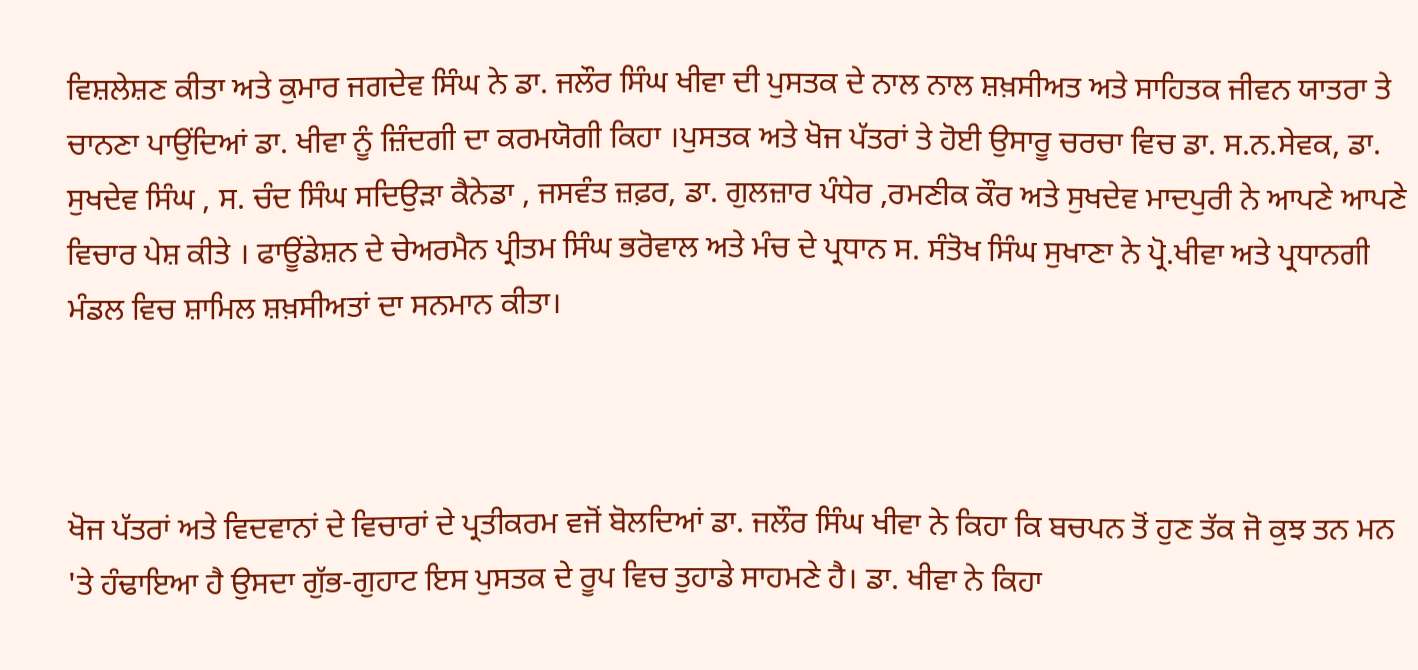ਵਿਸ਼ਲੇਸ਼ਣ ਕੀਤਾ ਅਤੇ ਕੁਮਾਰ ਜਗਦੇਵ ਸਿੰਘ ਨੇ ਡਾ. ਜਲੌਰ ਸਿੰਘ ਖੀਵਾ ਦੀ ਪੁਸਤਕ ਦੇ ਨਾਲ ਨਾਲ ਸ਼ਖ਼ਸੀਅਤ ਅਤੇ ਸਾਹਿਤਕ ਜੀਵਨ ਯਾਤਰਾ ਤੇ ਚਾਨਣਾ ਪਾਉਂਦਿਆਂ ਡਾ. ਖੀਵਾ ਨੂੰ ਜ਼ਿੰਦਗੀ ਦਾ ਕਰਮਯੋਗੀ ਕਿਹਾ ।ਪੁਸਤਕ ਅਤੇ ਖੋਜ ਪੱਤਰਾਂ ਤੇ ਹੋਈ ਉਸਾਰੂ ਚਰਚਾ ਵਿਚ ਡਾ. ਸ.ਨ.ਸੇਵਕ, ਡਾ. ਸੁਖਦੇਵ ਸਿੰਘ , ਸ. ਚੰਦ ਸਿੰਘ ਸਦਿਉੜਾ ਕੈਨੇਡਾ , ਜਸਵੰਤ ਜ਼ਫ਼ਰ, ਡਾ. ਗੁਲਜ਼ਾਰ ਪੰਧੇਰ ,ਰਮਣੀਕ ਕੌਰ ਅਤੇ ਸੁਖਦੇਵ ਮਾਦਪੁਰੀ ਨੇ ਆਪਣੇ ਆਪਣੇ ਵਿਚਾਰ ਪੇਸ਼ ਕੀਤੇ । ਫਾਊਂਡੇਸ਼ਨ ਦੇ ਚੇਅਰਮੈਨ ਪ੍ਰੀਤਮ ਸਿੰਘ ਭਰੋਵਾਲ ਅਤੇ ਮੰਚ ਦੇ ਪ੍ਰਧਾਨ ਸ. ਸੰਤੋਖ ਸਿੰਘ ਸੁਖਾਣਾ ਨੇ ਪ੍ਰੋ.ਖੀਵਾ ਅਤੇ ਪ੍ਰਧਾਨਗੀ ਮੰਡਲ ਵਿਚ ਸ਼ਾਮਿਲ ਸ਼ਖ਼ਸੀਅਤਾਂ ਦਾ ਸਨਮਾਨ ਕੀਤਾ।



ਖੋਜ ਪੱਤਰਾਂ ਅਤੇ ਵਿਦਵਾਨਾਂ ਦੇ ਵਿਚਾਰਾਂ ਦੇ ਪ੍ਰਤੀਕਰਮ ਵਜੋਂ ਬੋਲਦਿਆਂ ਡਾ. ਜਲੌਰ ਸਿੰਘ ਖੀਵਾ ਨੇ ਕਿਹਾ ਕਿ ਬਚਪਨ ਤੋਂ ਹੁਣ ਤੱਕ ਜੋ ਕੁਝ ਤਨ ਮਨ 'ਤੇ ਹੰਢਾਇਆ ਹੈ ਉਸਦਾ ਗੁੱਭ-ਗੁਹਾਟ ਇਸ ਪੁਸਤਕ ਦੇ ਰੂਪ ਵਿਚ ਤੁਹਾਡੇ ਸਾਹਮਣੇ ਹੈ। ਡਾ. ਖੀਵਾ ਨੇ ਕਿਹਾ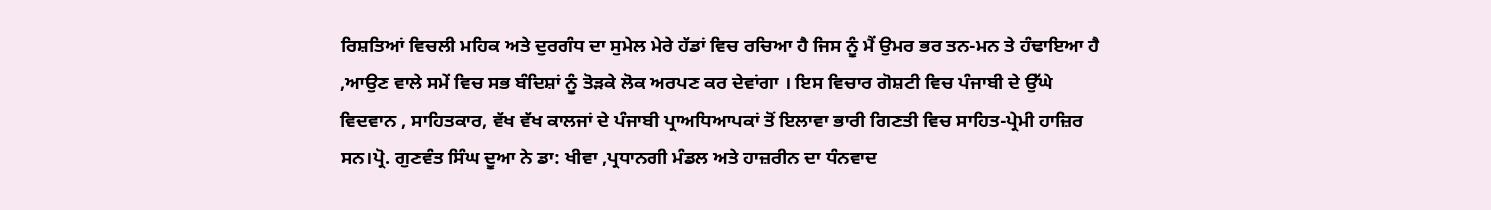ਰਿਸ਼ਤਿਆਂ ਵਿਚਲੀ ਮਹਿਕ ਅਤੇ ਦੁਰਗੰਧ ਦਾ ਸੁਮੇਲ ਮੇਰੇ ਹੱਡਾਂ ਵਿਚ ਰਚਿਆ ਹੈ ਜਿਸ ਨੂੰ ਮੈਂ ਉਮਰ ਭਰ ਤਨ-ਮਨ ਤੇ ਹੰਢਾਇਆ ਹੈ ,ਆਉਣ ਵਾਲੇ ਸਮੇਂ ਵਿਚ ਸਭ ਬੰਦਿਸ਼ਾਂ ਨੂੰ ਤੋੜਕੇ ਲੋਕ ਅਰਪਣ ਕਰ ਦੇਵਾਂਗਾ । ਇਸ ਵਿਚਾਰ ਗੋਸ਼ਟੀ ਵਿਚ ਪੰਜਾਬੀ ਦੇ ਉੱਘੇ ਵਿਦਵਾਨ , ਸਾਹਿਤਕਾਰ, ਵੱਖ ਵੱਖ ਕਾਲਜਾਂ ਦੇ ਪੰਜਾਬੀ ਪ੍ਰਾਅਧਿਆਪਕਾਂ ਤੋਂ ਇਲਾਵਾ ਭਾਰੀ ਗਿਣਤੀ ਵਿਚ ਸਾਹਿਤ-ਪ੍ਰੇਮੀ ਹਾਜ਼ਿਰ ਸਨ।ਪ੍ਰੋ. ਗੁਣਵੰਤ ਸਿੰਘ ਦੂਆ ਨੇ ਡਾ: ਖੀਵਾ ,ਪ੍ਰਧਾਨਗੀ ਮੰਡਲ ਅਤੇ ਹਾਜ਼ਰੀਨ ਦਾ ਧੰਨਵਾਦ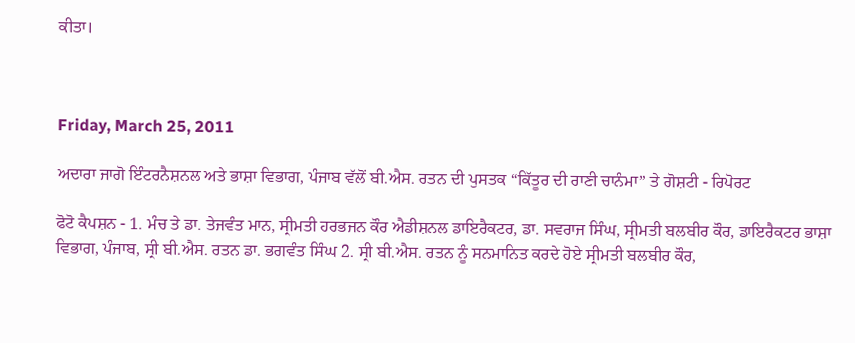ਕੀਤਾ।



Friday, March 25, 2011

ਅਦਾਰਾ ਜਾਗੋ ਇੰਟਰਨੈਸ਼ਨਲ ਅਤੇ ਭਾਸ਼ਾ ਵਿਭਾਗ, ਪੰਜਾਬ ਵੱਲੋਂ ਬੀ.ਐਸ. ਰਤਨ ਦੀ ਪੁਸਤਕ “ਕਿੱਤੂਰ ਦੀ ਰਾਣੀ ਚਾਨੰਮਾ” ਤੇ ਗੋਸ਼ਟੀ - ਰਿਪੋਰਟ

ਫੋਟੋ ਕੈਪਸ਼ਨ - 1. ਮੰਚ ਤੇ ਡਾ. ਤੇਜਵੰਤ ਮਾਨ, ਸ੍ਰੀਮਤੀ ਹਰਭਜਨ ਕੌਰ ਐਡੀਸ਼ਨਲ ਡਾਇਰੈਕਟਰ, ਡਾ. ਸਵਰਾਜ ਸਿੰਘ, ਸ੍ਰੀਮਤੀ ਬਲਬੀਰ ਕੌਰ, ਡਾਇਰੈਕਟਰ ਭਾਸ਼ਾ ਵਿਭਾਗ, ਪੰਜਾਬ, ਸ੍ਰੀ ਬੀ.ਐਸ. ਰਤਨ ਡਾ. ਭਗਵੰਤ ਸਿੰਘ 2. ਸ੍ਰੀ ਬੀ.ਐਸ. ਰਤਨ ਨੂੰ ਸਨਮਾਨਿਤ ਕਰਦੇ ਹੋਏ ਸ੍ਰੀਮਤੀ ਬਲਬੀਰ ਕੌਰ,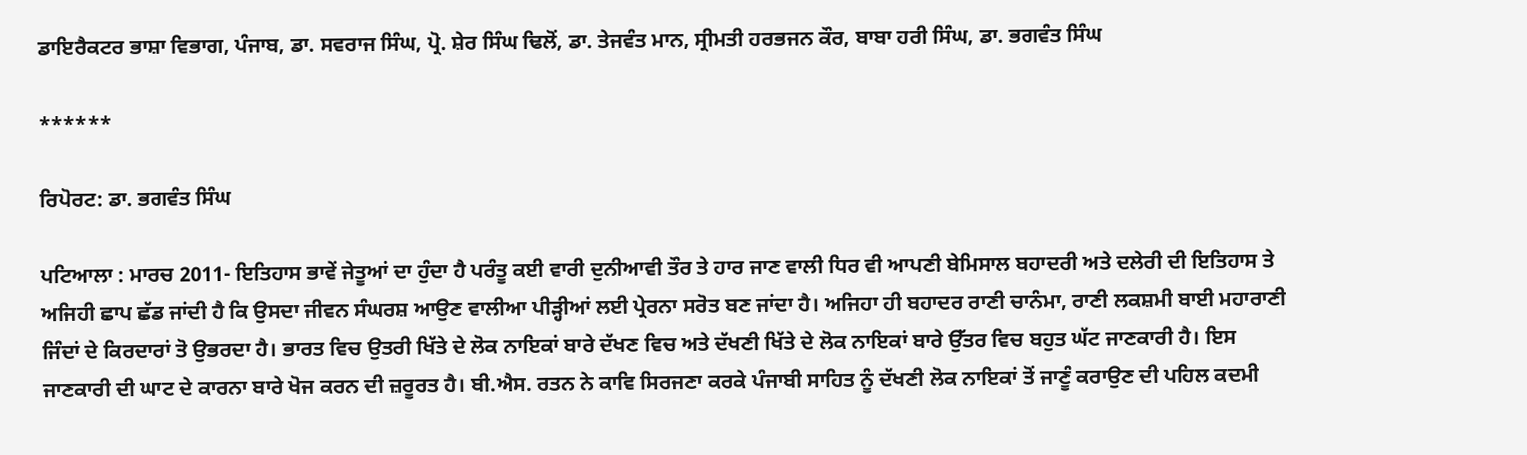ਡਾਇਰੈਕਟਰ ਭਾਸ਼ਾ ਵਿਭਾਗ, ਪੰਜਾਬ, ਡਾ. ਸਵਰਾਜ ਸਿੰਘ, ਪ੍ਰੋ. ਸ਼ੇਰ ਸਿੰਘ ਢਿਲੋਂ, ਡਾ. ਤੇਜਵੰਤ ਮਾਨ, ਸ੍ਰੀਮਤੀ ਹਰਭਜਨ ਕੌਰ, ਬਾਬਾ ਹਰੀ ਸਿੰਘ, ਡਾ. ਭਗਵੰਤ ਸਿੰਘ

******

ਰਿਪੋਰਟ: ਡਾ. ਭਗਵੰਤ ਸਿੰਘ

ਪਟਿਆਲਾ : ਮਾਰਚ 2011- ਇਤਿਹਾਸ ਭਾਵੇਂ ਜੇਤੂਆਂ ਦਾ ਹੁੰਦਾ ਹੈ ਪਰੰਤੂ ਕਈ ਵਾਰੀ ਦੁਨੀਆਵੀ ਤੌਰ ਤੇ ਹਾਰ ਜਾਣ ਵਾਲੀ ਧਿਰ ਵੀ ਆਪਣੀ ਬੇਮਿਸਾਲ ਬਹਾਦਰੀ ਅਤੇ ਦਲੇਰੀ ਦੀ ਇਤਿਹਾਸ ਤੇ ਅਜਿਹੀ ਛਾਪ ਛੱਡ ਜਾਂਦੀ ਹੈ ਕਿ ਉਸਦਾ ਜੀਵਨ ਸੰਘਰਸ਼ ਆਉਣ ਵਾਲੀਆ ਪੀੜ੍ਹੀਆਂ ਲਈ ਪ੍ਰੇਰਨਾ ਸਰੋਤ ਬਣ ਜਾਂਦਾ ਹੈ। ਅਜਿਹਾ ਹੀ ਬਹਾਦਰ ਰਾਣੀ ਚਾਨੰਮਾ, ਰਾਣੀ ਲਕਸ਼ਮੀ ਬਾਈ ਮਹਾਰਾਣੀ ਜਿੰਦਾਂ ਦੇ ਕਿਰਦਾਰਾਂ ਤੋ ਉਭਰਦਾ ਹੈ। ਭਾਰਤ ਵਿਚ ਉਤਰੀ ਖਿੱਤੇ ਦੇ ਲੋਕ ਨਾਇਕਾਂ ਬਾਰੇ ਦੱਖਣ ਵਿਚ ਅਤੇ ਦੱਖਣੀ ਖਿੱਤੇ ਦੇ ਲੋਕ ਨਾਇਕਾਂ ਬਾਰੇ ਉੱਤਰ ਵਿਚ ਬਹੁਤ ਘੱਟ ਜਾਣਕਾਰੀ ਹੈ। ਇਸ ਜਾਣਕਾਰੀ ਦੀ ਘਾਟ ਦੇ ਕਾਰਨਾ ਬਾਰੇ ਖੋਜ ਕਰਨ ਦੀ ਜ਼ਰੂਰਤ ਹੈ। ਬੀ.ਐਸ. ਰਤਨ ਨੇ ਕਾਵਿ ਸਿਰਜਣਾ ਕਰਕੇ ਪੰਜਾਬੀ ਸਾਹਿਤ ਨੂੰ ਦੱਖਣੀ ਲੋਕ ਨਾਇਕਾਂ ਤੋਂ ਜਾਣੂੰ ਕਰਾਉਣ ਦੀ ਪਹਿਲ ਕਦਮੀ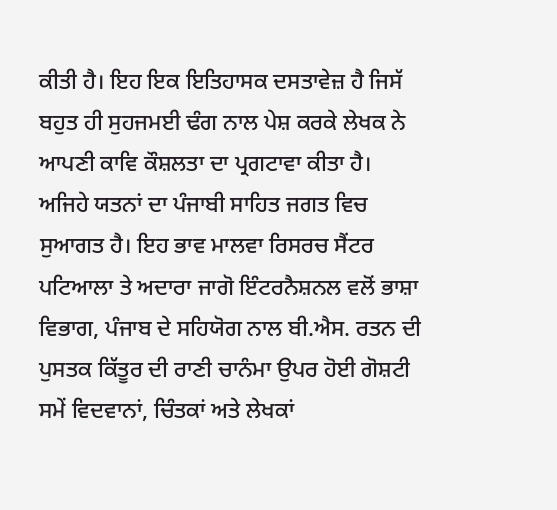ਕੀਤੀ ਹੈ। ਇਹ ਇਕ ਇਤਿਹਾਸਕ ਦਸਤਾਵੇਜ਼ ਹੈ ਜਿਸੱ ਬਹੁਤ ਹੀ ਸੁਹਜਮਈ ਢੰਗ ਨਾਲ ਪੇਸ਼ ਕਰਕੇ ਲੇਖਕ ਨੇ ਆਪਣੀ ਕਾਵਿ ਕੌਸ਼ਲਤਾ ਦਾ ਪ੍ਰਗਟਾਵਾ ਕੀਤਾ ਹੈ। ਅਜਿਹੇ ਯਤਨਾਂ ਦਾ ਪੰਜਾਬੀ ਸਾਹਿਤ ਜਗਤ ਵਿਚ ਸੁਆਗਤ ਹੈ। ਇਹ ਭਾਵ ਮਾਲਵਾ ਰਿਸਰਚ ਸੈਂਟਰ ਪਟਿਆਲਾ ਤੇ ਅਦਾਰਾ ਜਾਗੋ ਇੰਟਰਨੈਸ਼ਨਲ ਵਲੋਂ ਭਾਸ਼ਾ ਵਿਭਾਗ, ਪੰਜਾਬ ਦੇ ਸਹਿਯੋਗ ਨਾਲ ਬੀ.ਐਸ. ਰਤਨ ਦੀ ਪੁਸਤਕ ਕਿੱਤੂਰ ਦੀ ਰਾਣੀ ਚਾਨੰਮਾ ਉਪਰ ਹੋਈ ਗੋਸ਼ਟੀ ਸਮੇਂ ਵਿਦਵਾਨਾਂ, ਚਿੰਤਕਾਂ ਅਤੇ ਲੇਖਕਾਂ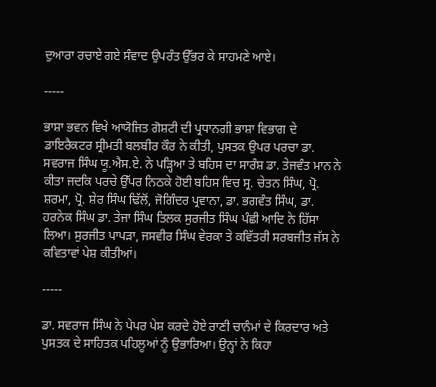ਦੁਆਰਾ ਰਚਾਏ ਗਏ ਸੰਵਾਦ ਉਪਰੰਤ ਉੱਭਰ ਕੇ ਸਾਹਮਣੇ ਆਏ।

-----

ਭਾਸ਼ਾ ਭਵਨ ਵਿਖੇ ਆਯੋਜਿਤ ਗੋਸ਼ਟੀ ਦੀ ਪ੍ਰਧਾਨਗੀ ਭਾਸ਼ਾ ਵਿਭਾਗ ਦੇ ਡਾਇਰੈਕਟਰ ਸ੍ਰੀਮਤੀ ਬਲਬੀਰ ਕੌਰ ਨੇ ਕੀਤੀ, ਪੁਸਤਕ ਉਪਰ ਪਰਚਾ ਡਾ. ਸਵਰਾਜ ਸਿੰਘ ਯੂ.ਐਸ.ਏ. ਨੇ ਪੜ੍ਹਿਆ ਤੇ ਬਹਿਸ ਦਾ ਸਾਰੰਸ਼ ਡਾ. ਤੇਜਵੰਤ ਮਾਨ ਨੇ ਕੀਤਾ ਜਦਕਿ ਪਰਚੇ ਉੱਪਰ ਨਿਠਕੇ ਹੋਈ ਬਹਿਸ ਵਿਚ ਸ੍ਰ. ਚੇਤਨ ਸਿੰਘ, ਪ੍ਰੋ. ਸ਼ਰਮਾ, ਪ੍ਰੋ. ਸ਼ੇਰ ਸਿੰਘ ਢਿੱਲੋਂ, ਜੋਗਿੰਦਰ ਪ੍ਰਵਾਨਾ, ਡਾ. ਭਗਵੰਤ ਸਿੰਘ, ਡਾ. ਹਰਨੇਕ ਸਿੰਘ ਡਾ. ਤੇਜਾ ਸਿੰਘ ਤਿਲਕ ਸੁਰਜੀਤ ਸਿੰਘ ਪੰਛੀ ਆਦਿ ਨੇ ਹਿੱਸਾ ਲਿਆ। ਸੁਰਜੀਤ ਪਾਪੜਾ, ਜਸਵੀਰ ਸਿੰਘ ਵੇਰਕਾ ਤੇ ਕਵਿੱਤਰੀ ਸਰਬਜੀਤ ਜੱਸ ਨੇ ਕਵਿਤਾਵਾਂ ਪੇਸ਼ ਕੀਤੀਆਂ।

-----

ਡਾ. ਸਵਰਾਜ ਸਿੰਘ ਨੇ ਪੇਪਰ ਪੇਸ਼ ਕਰਦੇ ਹੋਏ ਰਾਣੀ ਚਾਨੰਮਾਂ ਦੇ ਕਿਰਦਾਰ ਅਤੇ ਪੁਸਤਕ ਦੇ ਸਾਹਿਤਕ ਪਹਿਲੂਆਂ ਨੂੰ ਉਭਾਰਿਆ। ਉਨ੍ਹਾਂ ਨੇ ਕਿਹਾ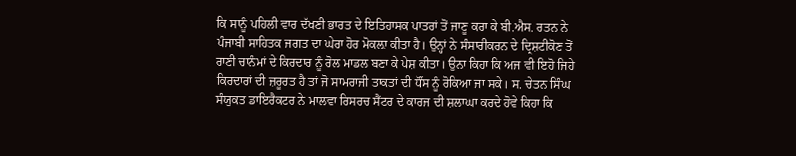ਕਿ ਸਾਨੂੰ ਪਹਿਲੀ ਵਾਰ ਦੱਖਣੀ ਭਾਰਤ ਦੇ ਇਤਿਹਾਸਕ ਪਾਤਰਾਂ ਤੋਂ ਜਾਣੂ ਕਰਾ ਕੇ ਬੀ.ਐਸ. ਰਤਨ ਨੇ ਪੰਜਾਬੀ ਸਾਹਿਤਕ ਜਗਤ ਦਾ ਘੇਰਾ ਹੋਰ ਮੋਕਲ਼ਾ ਕੀਤਾ ਹੈ। ਉਨ੍ਹਾਂ ਨੇ ਸੰਸਾਰੀਕਰਨ ਦੇ ਦ੍ਰਿਸ਼ਟੀਕੋਣ ਤੋਂ ਰਾਣੀ ਚਾਨੰਮਾਂ ਦੇ ਕਿਰਦਾਰ ਨੂੰ ਰੋਲ ਮਾਡਲ ਬਣਾ ਕੇ ਪੇਸ਼ ਕੀਤਾ। ਉਨਾ ਕਿਹਾ ਕਿ ਅਜ ਵੀ ਇਹੋ ਜਿਹੇ ਕਿਰਦਾਰਾਂ ਦੀ ਜ਼ਰੂਰਤ ਹੈ ਤਾਂ ਜੋ ਸਾਮਰਾਜੀ ਤਾਕਤਾਂ ਦੀ ਧੌਂਸ ਨੂੰ ਰੋਕਿਆ ਜਾ ਸਕੇ। ਸ. ਚੇਤਨ ਸਿੰਘ ਸੰਯੁਕਤ ਡਾਇਰੈਕਟਰ ਨੇ ਮਾਲਵਾ ਰਿਸਰਚ ਸੈਂਟਰ ਦੇ ਕਾਰਜ ਦੀ ਸ਼ਲਾਘਾ ਕਰਦੇ ਹੋਵੇ ਕਿਹਾ ਕਿ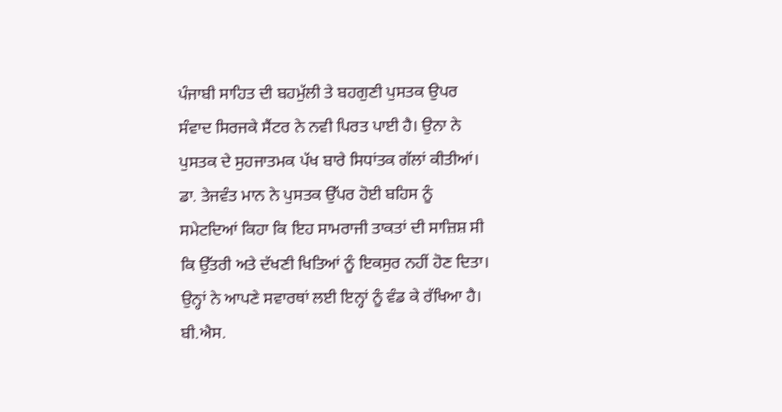ਪੰਜਾਬੀ ਸਾਹਿਤ ਦੀ ਬਹਮੁੱਲੀ ਤੇ ਬਹਗੁਣੀ ਪੁਸਤਕ ਉਪਰ ਸੰਵਾਦ ਸਿਰਜਕੇ ਸੈਂਟਰ ਨੇ ਨਵੀ ਪਿਰਤ ਪਾਈ ਹੈ। ਉਨਾ ਨੇ ਪੁਸਤਕ ਦੇ ਸੁਹਜਾਤਮਕ ਪੱਖ ਬਾਰੇ ਸਿਧਾਂਤਕ ਗੱਲਾਂ ਕੀਤੀਆਂ। ਡਾ. ਤੇਜਵੰਤ ਮਾਨ ਨੇ ਪੁਸਤਕ ਉੱਪਰ ਹੋਈ ਬਹਿਸ ਨੂੰ ਸਮੇਟਦਿਆਂ ਕਿਹਾ ਕਿ ਇਹ ਸਾਮਰਾਜੀ ਤਾਕਤਾਂ ਦੀ ਸਾਜ਼ਿਸ਼ ਸੀ ਕਿ ਉੱਤਰੀ ਅਤੇ ਦੱਖਣੀ ਖਿਤਿਆਂ ਨੂੰ ਇਕਸੁਰ ਨਹੀਂ ਹੋਣ ਦਿਤਾ। ਉਨ੍ਹਾਂ ਨੇ ਆਪਣੇ ਸਵਾਰਥਾਂ ਲਈ ਇਨ੍ਹਾਂ ਨੂੰ ਵੰਡ ਕੇ ਰੱਖਿਆ ਹੈ। ਬੀ.ਐਸ.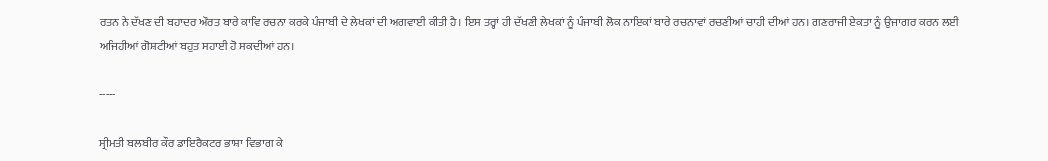ਰਤਨ ਨੇ ਦੱਖਣ ਦੀ ਬਹਾਦਰ ਔਰਤ ਬਾਰੇ ਕਾਵਿ ਰਚਨਾ ਕਰਕੇ ਪੰਜਾਬੀ ਦੇ ਲੇਖਕਾਂ ਦੀ ਅਗਵਾਈ ਕੀਤੀ ਹੈ। ਇਸ ਤਰ੍ਹਾਂ ਹੀ ਦੱਖਣੀ ਲੇਖਕਾਂ ਨੂੰ ਪੰਜਾਬੀ ਲੋਕ ਨਾਇਕਾਂ ਬਾਰੇ ਰਚਨਾਵਾਂ ਰਚਣੀਆਂ ਚਾਹੀ ਦੀਆਂ ਹਨ। ਗਣਰਾਜੀ ਏਕਤਾ ਨੂੰ ਉਜਾਗਰ ਕਰਨ ਲਈ ਅਜਿਹੀਆਂ ਗੋਸ਼ਟੀਆਂ ਬਹੁਤ ਸਹਾਈ ਹੋ ਸਕਦੀਆਂ ਹਨ।

-----

ਸ੍ਰੀਮਤੀ ਬਲਬੀਰ ਕੌਰ ਡਾਇਰੈਕਟਰ ਭਾਸ਼ਾ ਵਿਭਾਗ ਕੇ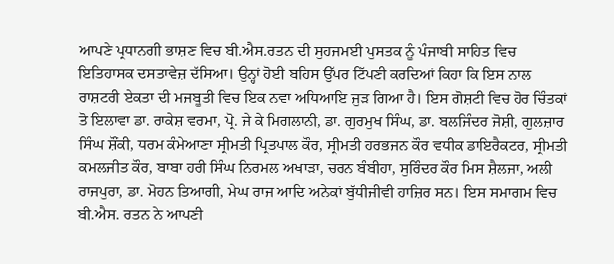ਆਪਣੇ ਪ੍ਰਧਾਨਗੀ ਭਾਸ਼ਣ ਵਿਚ ਬੀ.ਐਸ.ਰਤਨ ਦੀ ਸੁਹਜਮਈ ਪੁਸਤਕ ਨੂੰ ਪੰਜਾਬੀ ਸਾਹਿਤ ਵਿਚ ਇਤਿਹਾਸਕ ਦਸਤਾਵੇਜ਼ ਦੱਸਿਆ। ਉਨ੍ਹਾਂ ਹੋਈ ਬਹਿਸ ਉੱਪਰ ਟਿੱਪਣੀ ਕਰਦਿਆਂ ਕਿਹਾ ਕਿ ਇਸ ਨਾਲ ਰਾਸ਼ਟਰੀ ਏਕਤਾ ਦੀ ਮਜਬੂਤੀ ਵਿਚ ਇਕ ਨਵਾ ਅਧਿਆਇ ਜੁੜ ਗਿਆ ਹੈ। ਇਸ ਗੋਸ਼ਟੀ ਵਿਚ ਹੋਰ ਚਿੰਤਕਾਂ ਤੋ ਇਲਾਵਾ ਡਾ. ਰਾਕੇਸ਼ ਵਰਮਾ, ਪ੍ਰੋ. ਜੇ ਕੇ ਮਿਗਲਾਨੀ, ਡਾ. ਗੁਰਮੁਖ ਸਿੰਘ, ਡਾ. ਬਲਜਿੰਦਰ ਜੋਸ਼ੀ, ਗੁਲਜ਼ਾਰ ਸਿੰਘ ਸ਼ੌਂਕੀ, ਧਰਮ ਕੰਮੇਆਣਾ ਸ੍ਰੀਮਤੀ ਪ੍ਰਿਤਪਾਲ ਕੌਰ, ਸ੍ਰੀਮਤੀ ਹਰਭਜਨ ਕੌਰ ਵਧੀਕ ਡਾਇਰੈਕਟਰ, ਸ੍ਰੀਮਤੀ ਕਮਲਜੀਤ ਕੌਰ, ਬਾਬਾ ਹਰੀ ਸਿੰਘ ਨਿਰਮਲ ਅਖਾੜਾ, ਚਰਨ ਬੰਬੀਹਾ, ਸੁਰਿੰਦਰ ਕੌਰ ਮਿਸ ਸ਼ੈਲਜਾ, ਅਲੀ ਰਾਜਪੁਰਾ, ਡਾ. ਮੋਹਨ ਤਿਆਗੀ, ਮੇਘ ਰਾਜ ਆਦਿ ਅਨੇਕਾਂ ਬੁੱਧੀਜੀਵੀ ਹਾਜ਼ਿਰ ਸਨ। ਇਸ ਸਮਾਗਮ ਵਿਚ ਬੀ.ਐਸ. ਰਤਨ ਨੇ ਆਪਣੀ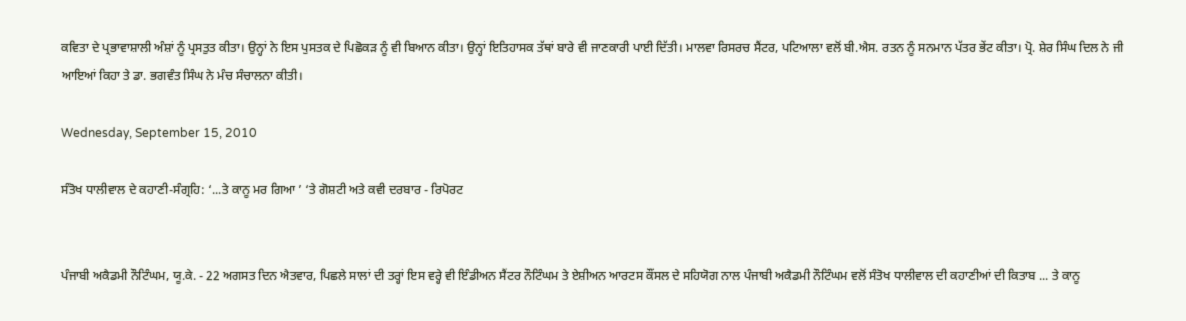ਕਵਿਤਾ ਦੇ ਪ੍ਰਭਾਵਾਸ਼ਾਲੀ ਅੰਸ਼ਾਂ ਨੂੰ ਪ੍ਰਸਤੁਤ ਕੀਤਾ। ਉਨ੍ਹਾਂ ਨੇ ਇਸ ਪੁਸਤਕ ਦੇ ਪਿਛੋਕੜ ਨੂੰ ਵੀ ਬਿਆਨ ਕੀਤਾ। ਉਨ੍ਹਾਂ ਇਤਿਹਾਸਕ ਤੱਥਾਂ ਬਾਰੇ ਵੀ ਜਾਣਕਾਰੀ ਪਾਈ ਦਿੱਤੀ। ਮਾਲਵਾ ਰਿਸਰਚ ਸੈਂਟਰ, ਪਟਿਆਲਾ ਵਲੋਂ ਬੀ.ਐਸ. ਰਤਨ ਨੂੰ ਸਨਮਾਨ ਪੱਤਰ ਭੇਂਟ ਕੀਤਾ। ਪ੍ਰੋ. ਸ਼ੇਰ ਸਿੰਘ ਦਿਲ ਨੇ ਜੀ ਆਇਆਂ ਕਿਹਾ ਤੇ ਡਾ. ਭਗਵੰਤ ਸਿੰਘ ਨੇ ਮੰਚ ਸੰਚਾਲਨਾ ਕੀਤੀ।

Wednesday, September 15, 2010

ਸੰਤੋਖ ਧਾਲੀਵਾਲ ਦੇ ਕਹਾਣੀ-ਸੰਗ੍ਰਹਿ: ‘...ਤੇ ਕਾਨੂ ਮਰ ਗਿਆ ’ ‘ਤੇ ਗੋਸ਼ਟੀ ਅਤੇ ਕਵੀ ਦਰਬਾਰ - ਰਿਪੋਰਟ


ਪੰਜਾਬੀ ਅਕੈਡਮੀ ਨੌਟਿੰਘਮ, ਯੂ.ਕੇ. - 22 ਅਗਸਤ ਦਿਨ ਐਤਵਾਰ, ਪਿਛਲੇ ਸਾਲਾਂ ਦੀ ਤਰ੍ਹਾਂ ਇਸ ਵਰ੍ਹੇ ਵੀ ਇੰਡੀਅਨ ਸੈਂਟਰ ਨੌਟਿੰਘਮ ਤੇ ਏਸ਼ੀਅਨ ਆਰਟਸ ਕੌਂਸਲ ਦੇ ਸਹਿਯੋਗ ਨਾਲ ਪੰਜਾਬੀ ਅਕੈਡਮੀ ਨੌਟਿੰਘਮ ਵਲੋਂ ਸੰਤੋਖ ਧਾਲੀਵਾਲ ਦੀ ਕਹਾਣੀਆਂ ਦੀ ਕਿਤਾਬ ... ਤੇ ਕਾਨੂ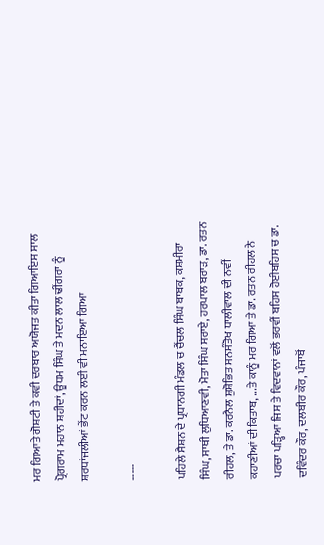ਮਰ ਗਿਆਤੇ ਗੋਸ਼ਟੀ ਤੇ ਕਵੀ ਦਰਬਾਰ ਅਯੋਜਤ ਕੀਤਾ ਗਿਆਇਸ ਸਾਲ ਪ੍ਰੋਗਰਾਮ ਮਹਾਨ ਸ਼ਹੀਦਾਂ, ਊਧਮ ਸਿੰਘ ਤੇ ਮਦਨ ਲਾਲ ਢੀਂਗਰਾ ਨੂੰ ਸ਼ਰਧਾਂਜਲੀਆਂ ਭੇਂਟ ਕਰਨ ਲਈ ਵੀ ਮਨਾਇਆ ਗਿਆ

-----

ਪਹਿਲੇ ਸੈਸ਼ਨ ਦੇ ਪ੍ਰਧਾਨਗੀ ਮੰਡਲ ਚ ਚੈਂਚਲ ਸਿੰਘ ਬਾਬਕ, ਕਸ਼ਮੀਰਾ ਸਿੰਘ, ਸਾਥੀ ਲੁਧਿਆਣਵੀ, ਮੋਤਾ ਸਿੰਘ ਸਰਾਏ, ਹਰਪਾਲ ਬਰਾੜ, ਡਾ. ਰਤਨ ਰੀਹਲ, ਤੇ ਡਾ. ਕਰਨੈਲ ਸ਼ੁਸ਼ੋਭਿਤ ਸਨਸੰਤੋਖ ਧਾਲੀਵਾਲ ਦੀ ਨਵੀਂ ਕਹਾਣੀਆਂ ਦੀ ਕਿਤਾਬ, ...ਤੇ ਕਾਨੂੰ ਮਰ ਗਿਆ ਤੇ ਡਾ. ਰਤਨ ਰੀਹਲ ਨੇ ਪਰਚਾ ਪੜ੍ਹਿਆ ਜਿਸ ਤੇ ਵਿਦਵਾਨਾਂ ਵਲੋਂ ਭਰਵੀਂ ਬਹਿਸ ਹੋਈਬਹਿਸ ਚ ਡਾ. ਦਵਿੰਦਰ ਕੌਰ, ਦਲਬੀਰ ਕੌਰ, ਪੰਜਾਬੋਂ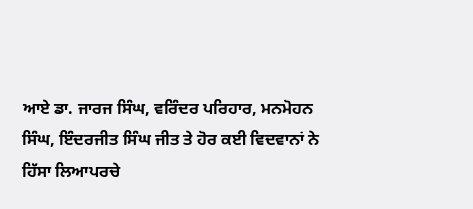ਆਏ ਡਾ. ਜਾਰਜ ਸਿੰਘ, ਵਰਿੰਦਰ ਪਰਿਹਾਰ, ਮਨਮੋਹਨ ਸਿੰਘ, ਇੰਦਰਜੀਤ ਸਿੰਘ ਜੀਤ ਤੇ ਹੋਰ ਕਈ ਵਿਦਵਾਨਾਂ ਨੇ ਹਿੱਸਾ ਲਿਆਪਰਚੇ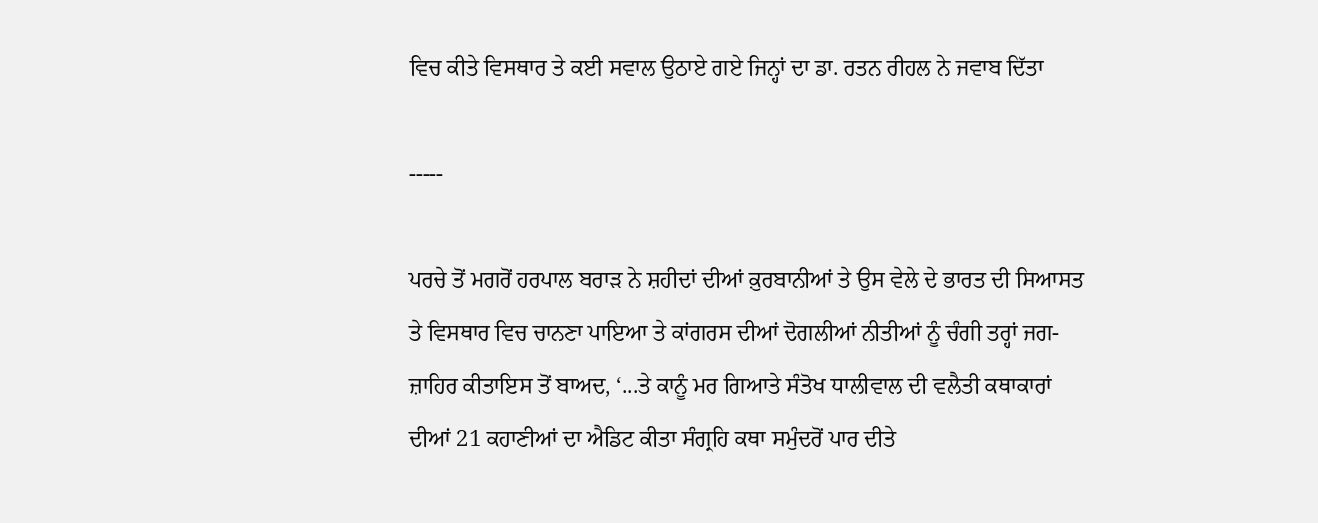ਵਿਚ ਕੀਤੇ ਵਿਸਥਾਰ ਤੇ ਕਈ ਸਵਾਲ ਉਠਾਏ ਗਏ ਜਿਨ੍ਹਾਂ ਦਾ ਡਾ. ਰਤਨ ਰੀਹਲ ਨੇ ਜਵਾਬ ਦਿੱਤਾ

-----

ਪਰਚੇ ਤੋਂ ਮਗਰੋਂ ਹਰਪਾਲ ਬਰਾੜ ਨੇ ਸ਼ਹੀਦਾਂ ਦੀਆਂ ਕ਼ੁਰਬਾਨੀਆਂ ਤੇ ਉਸ ਵੇਲੇ ਦੇ ਭਾਰਤ ਦੀ ਸਿਆਸਤ ਤੇ ਵਿਸਥਾਰ ਵਿਚ ਚਾਨਣਾ ਪਾਇਆ ਤੇ ਕਾਂਗਰਸ ਦੀਆਂ ਦੋਗਲੀਆਂ ਨੀਤੀਆਂ ਨੂੰ ਚੰਗੀ ਤਰ੍ਹਾਂ ਜਗ-ਜ਼ਾਹਿਰ ਕੀਤਾਇਸ ਤੋਂ ਬਾਅਦ, ‘...ਤੇ ਕਾਨੂੰ ਮਰ ਗਿਆਤੇ ਸੰਤੋਖ ਧਾਲੀਵਾਲ ਦੀ ਵਲੈਤੀ ਕਥਾਕਾਰਾਂ ਦੀਆਂ 21 ਕਹਾਣੀਆਂ ਦਾ ਐਡਿਟ ਕੀਤਾ ਸੰਗ੍ਰਹਿ ਕਥਾ ਸਮੁੰਦਰੋਂ ਪਾਰ ਦੀਤੇ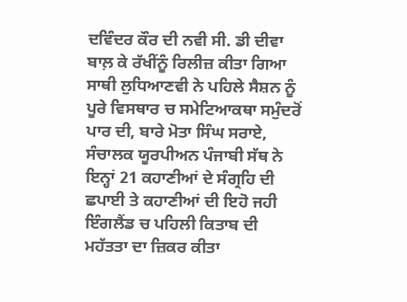ਦਵਿੰਦਰ ਕੌਰ ਦੀ ਨਵੀ ਸੀ. ਡੀ ਦੀਵਾ ਬਾਲ਼ ਕੇ ਰੱਖੀਂਨੂੰ ਰਿਲੀਜ਼ ਕੀਤਾ ਗਿਆ ਸਾਥੀ ਲੁਧਿਆਣਵੀ ਨੇ ਪਹਿਲੇ ਸੈਸ਼ਨ ਨੂੰ ਪੂਰੇ ਵਿਸਥਾਰ ਚ ਸਮੇਟਿਆਕਥਾ ਸਮੁੰਦਰੋਂ ਪਾਰ ਦੀ, ਬਾਰੇ ਮੋਤਾ ਸਿੰਘ ਸਰਾਏ, ਸੰਚਾਲਕ ਯੂਰਪੀਅਨ ਪੰਜਾਬੀ ਸੱਥ ਨੇ ਇਨ੍ਹਾਂ 21 ਕਹਾਣੀਆਂ ਦੇ ਸੰਗ੍ਰਹਿ ਦੀ ਛਪਾਈ ਤੇ ਕਹਾਣੀਆਂ ਦੀ ਇਹੋ ਜਹੀ ਇੰਗਲੈਂਡ ਚ ਪਹਿਲੀ ਕਿਤਾਬ ਦੀ ਮਹੱਤਤਾ ਦਾ ਜ਼ਿਕਰ ਕੀਤਾ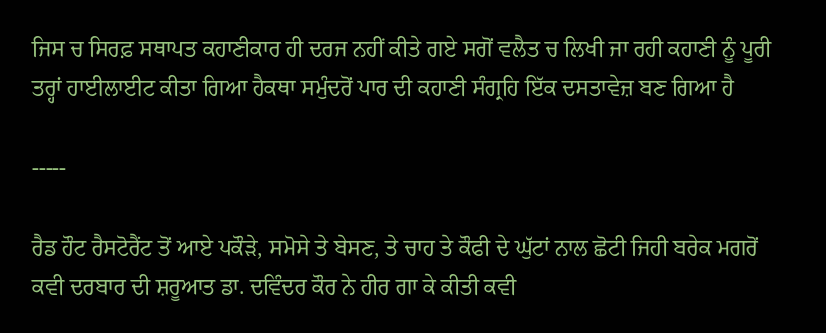ਜਿਸ ਚ ਸਿਰਫ਼ ਸਥਾਪਤ ਕਹਾਣੀਕਾਰ ਹੀ ਦਰਜ ਨਹੀਂ ਕੀਤੇ ਗਏ ਸਗੋਂ ਵਲੈਤ ਚ ਲਿਖੀ ਜਾ ਰਹੀ ਕਹਾਣੀ ਨੂੰ ਪੂਰੀ ਤਰ੍ਹਾਂ ਹਾਈਲਾਈਟ ਕੀਤਾ ਗਿਆ ਹੈਕਥਾ ਸਮੁੰਦਰੋਂ ਪਾਰ ਦੀ ਕਹਾਣੀ ਸੰਗ੍ਰਹਿ ਇੱਕ ਦਸਤਾਵੇਜ਼ ਬਣ ਗਿਆ ਹੈ

-----

ਰੈਡ ਹੌਟ ਰੈਸਟੋਰੈਂਟ ਤੋਂ ਆਏ ਪਕੌੜੇ, ਸਮੋਸੇ ਤੇ ਬੇਸਣ, ਤੇ ਚਾਹ ਤੇ ਕੌਫੀ ਦੇ ਘੁੱਟਾਂ ਨਾਲ ਛੋਟੀ ਜਿਹੀ ਬਰੇਕ ਮਗਰੋਂ ਕਵੀ ਦਰਬਾਰ ਦੀ ਸ਼ਰੂਆਤ ਡਾ. ਦਵਿੰਦਰ ਕੌਰ ਨੇ ਹੀਰ ਗਾ ਕੇ ਕੀਤੀ ਕਵੀ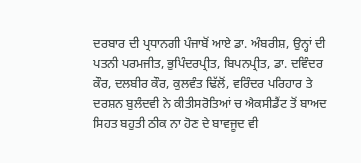ਦਰਬਾਰ ਦੀ ਪ੍ਰਧਾਨਗੀ ਪੰਜਾਬੋਂ ਆਏ ਡਾ. ਅੰਬਰੀਸ਼, ਉਨ੍ਹਾਂ ਦੀ ਪਤਨੀ ਪਰਮਜੀਤ, ਭੁਪਿੰਦਰਪ੍ਰੀਤ, ਬਿਪਨਪ੍ਰੀਤ, ਡਾ. ਦਵਿੰਦਰ ਕੌਰ, ਦਲਬੀਰ ਕੌਰ, ਕੁਲਵੰਤ ਢਿੱਲੋਂ, ਵਰਿੰਦਰ ਪਰਿਹਾਰ ਤੇ ਦਰਸ਼ਨ ਬੁਲੰਦਵੀ ਨੇ ਕੀਤੀਸਰੋਤਿਆਂ ਚ ਐਕਸੀਡੈਂਟ ਤੋਂ ਬਾਅਦ ਸਿਹਤ ਬਹੁਤੀ ਠੀਕ ਨਾ ਹੋਣ ਦੇ ਬਾਵਜੂਦ ਵੀ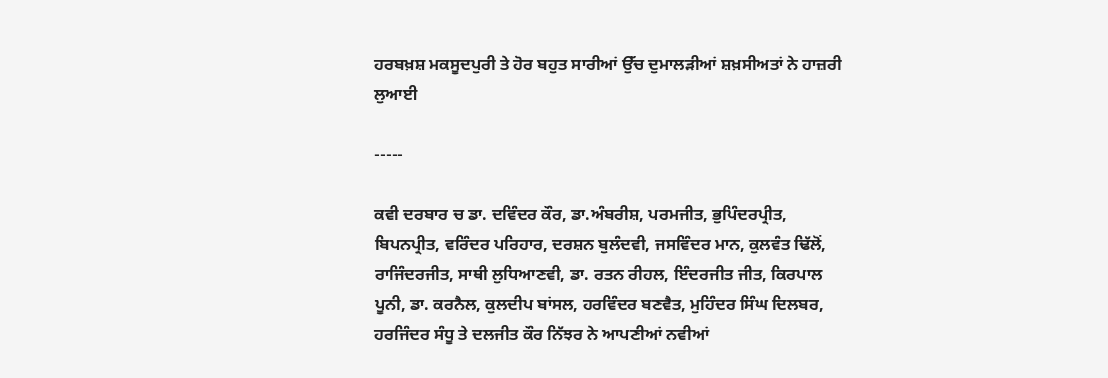ਹਰਬਖ਼ਸ਼ ਮਕਸੂਦਪੁਰੀ ਤੇ ਹੋਰ ਬਹੁਤ ਸਾਰੀਆਂ ਉੱਚ ਦੁਮਾਲੜੀਆਂ ਸ਼ਖ਼ਸੀਅਤਾਂ ਨੇ ਹਾਜ਼ਰੀ ਲੁਆਈ

-----

ਕਵੀ ਦਰਬਾਰ ਚ ਡਾ. ਦਵਿੰਦਰ ਕੌਰ, ਡਾ.ਅੰਬਰੀਸ਼, ਪਰਮਜੀਤ, ਭੁਪਿੰਦਰਪ੍ਰੀਤ, ਬਿਪਨਪ੍ਰੀਤ, ਵਰਿੰਦਰ ਪਰਿਹਾਰ, ਦਰਸ਼ਨ ਬੁਲੰਦਵੀ, ਜਸਵਿੰਦਰ ਮਾਨ, ਕੁਲਵੰਤ ਢਿੱਲੋਂ, ਰਾਜਿੰਦਰਜੀਤ, ਸਾਥੀ ਲੁਧਿਆਣਵੀ, ਡਾ. ਰਤਨ ਰੀਹਲ, ਇੰਦਰਜੀਤ ਜੀਤ, ਕਿਰਪਾਲ ਪੂਨੀ, ਡਾ. ਕਰਨੈਲ, ਕੁਲਦੀਪ ਬਾਂਸਲ, ਹਰਵਿੰਦਰ ਬਣਵੈਤ, ਮੁਹਿੰਦਰ ਸਿੰਘ ਦਿਲਬਰ, ਹਰਜਿੰਦਰ ਸੰਧੂ ਤੇ ਦਲਜੀਤ ਕੌਰ ਨਿੱਝਰ ਨੇ ਆਪਣੀਆਂ ਨਵੀਆਂ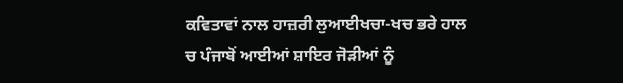ਕਵਿਤਾਵਾਂ ਨਾਲ ਹਾਜ਼ਰੀ ਲੁਆਈਖਚਾ-ਖਚ ਭਰੇ ਹਾਲ ਚ ਪੰਜਾਬੋਂ ਆਈਆਂ ਸ਼ਾਇਰ ਜੋੜੀਆਂ ਨੂੰ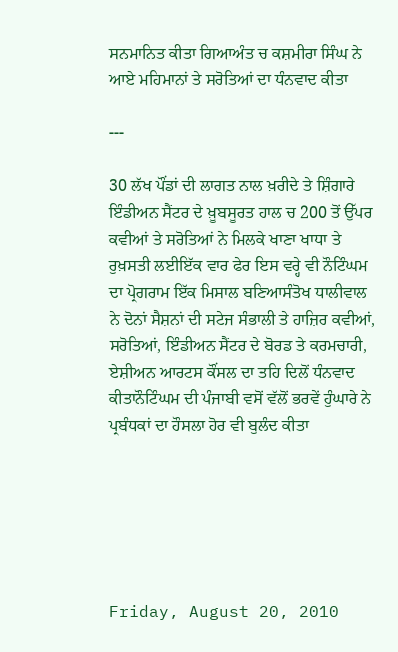ਸਨਮਾਨਿਤ ਕੀਤਾ ਗਿਆਅੰਤ ਚ ਕਸ਼ਮੀਰਾ ਸਿੰਘ ਨੇ ਆਏ ਮਹਿਮਾਨਾਂ ਤੇ ਸਰੋਤਿਆਂ ਦਾ ਧੰਨਵਾਦ ਕੀਤਾ

---

30 ਲੱਖ ਪੌਂਡਾਂ ਦੀ ਲਾਗਤ ਨਾਲ ਖ਼ਰੀਦੇ ਤੇ ਸ਼ਿੰਗਾਰੇ ਇੰਡੀਅਨ ਸੈਂਟਰ ਦੇ ਖ਼ੂਬਸੂਰਤ ਹਾਲ ਚ 200 ਤੋਂ ਉੱਪਰ ਕਵੀਆਂ ਤੇ ਸਰੋਤਿਆਂ ਨੇ ਮਿਲਕੇ ਖਾਣਾ ਖਾਧਾ ਤੇ ਰੁਖ਼ਸਤੀ ਲਈਇੱਕ ਵਾਰ ਫੇਰ ਇਸ ਵਰ੍ਹੇ ਵੀ ਨੌਟਿੰਘਮ ਦਾ ਪ੍ਰੋਗਰਾਮ ਇੱਕ ਮਿਸਾਲ ਬਣਿਆਸੰਤੋਖ ਧਾਲੀਵਾਲ ਨੇ ਦੋਨਾਂ ਸੈਸ਼ਨਾਂ ਦੀ ਸਟੇਜ ਸੰਭਾਲੀ ਤੇ ਹਾਜ਼ਿਰ ਕਵੀਆਂ, ਸਰੋਤਿਆਂ, ਇੰਡੀਅਨ ਸੈਂਟਰ ਦੇ ਬੋਰਡ ਤੇ ਕਰਮਚਾਰੀ, ਏਸ਼ੀਅਨ ਆਰਟਸ ਕੌਂਸਲ ਦਾ ਤਹਿ ਦਿਲੋਂ ਧੰਨਵਾਦ ਕੀਤਾਨੌਟਿੰਘਮ ਦੀ ਪੰਜਾਬੀ ਵਸੋਂ ਵੱਲੋਂ ਭਰਵੇਂ ਹੁੰਘਾਰੇ ਨੇ ਪ੍ਰਬੰਧਕਾਂ ਦਾ ਹੌਸਲਾ ਹੋਰ ਵੀ ਬੁਲੰਦ ਕੀਤਾ






Friday, August 20, 2010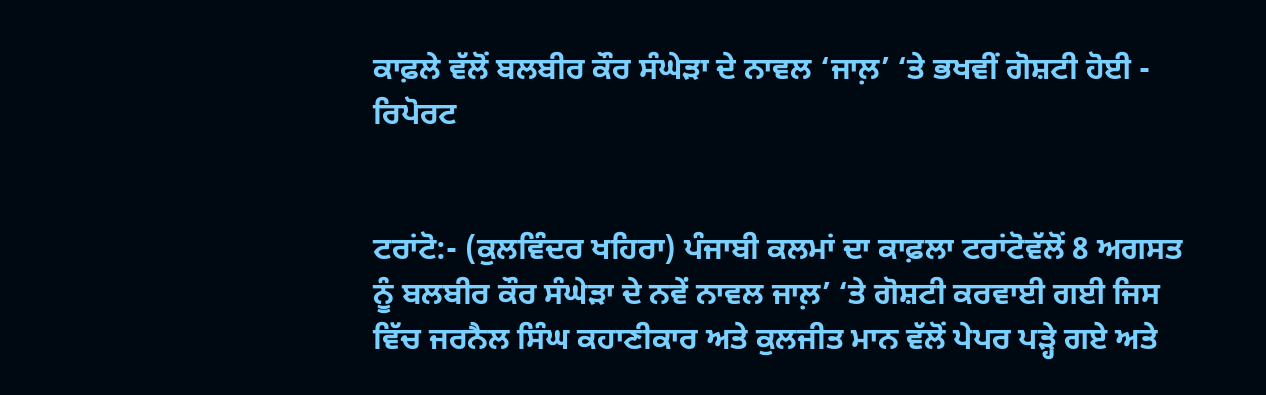ਕਾਫ਼ਲੇ ਵੱਲੋਂ ਬਲਬੀਰ ਕੌਰ ਸੰਘੇੜਾ ਦੇ ਨਾਵਲ ‘ਜਾਲ਼’ ‘ਤੇ ਭਖਵੀਂ ਗੋਸ਼ਟੀ ਹੋਈ - ਰਿਪੋਰਟ


ਟਰਾਂਟੋ:- (ਕੁਲਵਿੰਦਰ ਖਹਿਰਾ) ਪੰਜਾਬੀ ਕਲਮਾਂ ਦਾ ਕਾਫ਼ਲਾ ਟਰਾਂਟੋਵੱਲੋਂ 8 ਅਗਸਤ ਨੂੰ ਬਲਬੀਰ ਕੌਰ ਸੰਘੇੜਾ ਦੇ ਨਵੇਂ ਨਾਵਲ ਜਾਲ਼’ ‘ਤੇ ਗੋਸ਼ਟੀ ਕਰਵਾਈ ਗਈ ਜਿਸ ਵਿੱਚ ਜਰਨੈਲ ਸਿੰਘ ਕਹਾਣੀਕਾਰ ਅਤੇ ਕੁਲਜੀਤ ਮਾਨ ਵੱਲੋਂ ਪੇਪਰ ਪੜ੍ਹੇ ਗਏ ਅਤੇ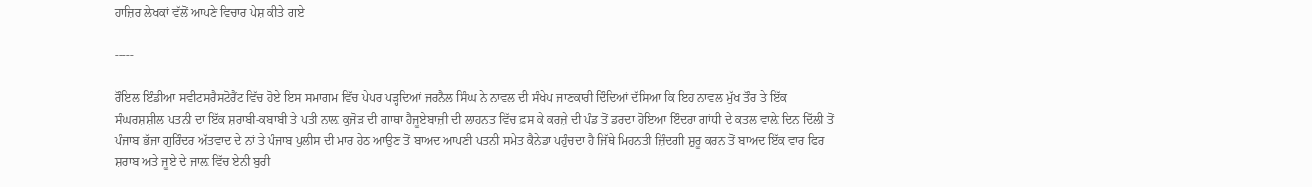ਹਾਜ਼ਿਰ ਲੇਖਕਾਂ ਵੱਲੋਂ ਆਪਣੇ ਵਿਚਾਰ ਪੇਸ਼ ਕੀਤੇ ਗਏ

-----

ਰੌਇਲ ਇੰਡੀਆ ਸਵੀਟਸਰੈਸਟੋਰੈਂਟ ਵਿੱਚ ਹੋਏ ਇਸ ਸਮਾਗਮ ਵਿੱਚ ਪੇਪਰ ਪੜ੍ਹਦਿਆਂ ਜਰਨੈਲ ਸਿੰਘ ਨੇ ਨਾਵਲ ਦੀ ਸੰਖੇਪ ਜਾਣਕਾਰੀ ਦਿੰਦਿਆਂ ਦੱਸਿਆ ਕਿ ਇਹ ਨਾਵਲ ਮੁੱਖ ਤੌਰ ਤੇ ਇੱਕ ਸੰਘਰਸ਼ਸ਼ੀਲ ਪਤਨੀ ਦਾ ਇੱਕ ਸ਼ਰਾਬੀ-ਕਬਾਬੀ ਤੇ ਪਤੀ ਨਾਲ਼ ਕੁਜੋੜ ਦੀ ਗਾਥਾ ਹੈਜੂਏਬਾਜ਼ੀ ਦੀ ਲਾਹਨਤ ਵਿੱਚ ਫ਼ਸ ਕੇ ਕਰਜ਼ੇ ਦੀ ਪੰਡ ਤੋਂ ਡਰਦਾ ਹੋਇਆ ਇੰਦਰਾ ਗਾਂਧੀ ਦੇ ਕਤਲ ਵਾਲ਼ੇ ਦਿਨ ਦਿੱਲੀ ਤੋਂ ਪੰਜਾਬ ਭੱਜਾ ਗੁਰਿੰਦਰ ਅੱਤਵਾਦ ਦੇ ਨਾਂ ਤੇ ਪੰਜਾਬ ਪੁਲੀਸ ਦੀ ਮਾਰ ਹੇਠ ਆਉਣ ਤੋਂ ਬਾਅਦ ਆਪਣੀ ਪਤਨੀ ਸਮੇਤ ਕੈਨੇਡਾ ਪਹੁੰਚਦਾ ਹੈ ਜਿੱਥੇ ਮਿਹਨਤੀ ਜ਼ਿੰਦਗੀ ਸ਼ੁਰੂ ਕਰਨ ਤੋਂ ਬਾਅਦ ਇੱਕ ਵਾਰ ਫਿਰ ਸ਼ਰਾਬ ਅਤੇ ਜੂਏ ਦੇ ਜਾਲ਼ ਵਿੱਚ ਏਨੀ ਬੁਰੀ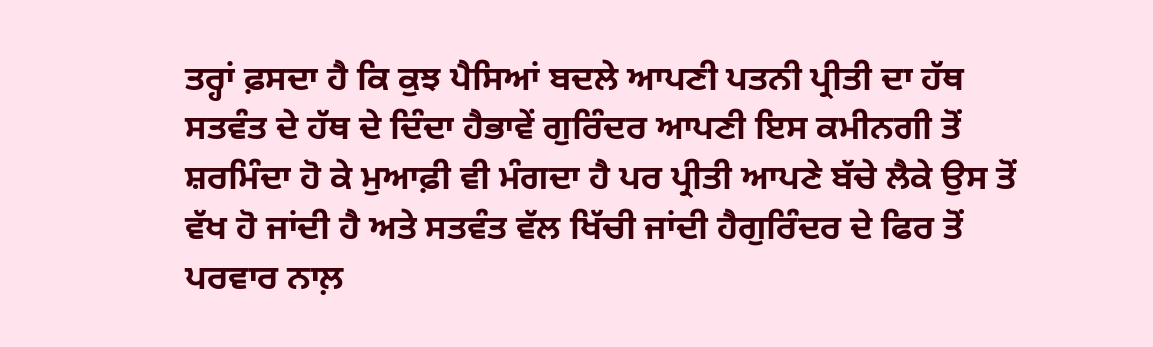ਤਰ੍ਹਾਂ ਫ਼ਸਦਾ ਹੈ ਕਿ ਕੁਝ ਪੈਸਿਆਂ ਬਦਲੇ ਆਪਣੀ ਪਤਨੀ ਪ੍ਰੀਤੀ ਦਾ ਹੱਥ ਸਤਵੰਤ ਦੇ ਹੱਥ ਦੇ ਦਿੰਦਾ ਹੈਭਾਵੇਂ ਗੁਰਿੰਦਰ ਆਪਣੀ ਇਸ ਕਮੀਨਗੀ ਤੋਂ ਸ਼ਰਮਿੰਦਾ ਹੋ ਕੇ ਮੁਆਫ਼ੀ ਵੀ ਮੰਗਦਾ ਹੈ ਪਰ ਪ੍ਰੀਤੀ ਆਪਣੇ ਬੱਚੇ ਲੈਕੇ ਉਸ ਤੋਂ ਵੱਖ ਹੋ ਜਾਂਦੀ ਹੈ ਅਤੇ ਸਤਵੰਤ ਵੱਲ ਖਿੱਚੀ ਜਾਂਦੀ ਹੈਗੁਰਿੰਦਰ ਦੇ ਫਿਰ ਤੋਂ ਪਰਵਾਰ ਨਾਲ਼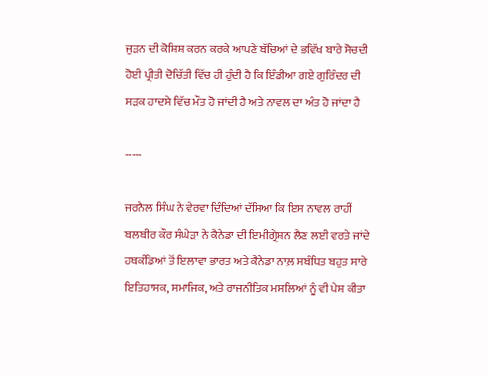ਜੁੜਨ ਦੀ ਕੋਸ਼ਿਸ਼ ਕਰਨ ਕਰਕੇ ਆਪਣੇ ਬੱਚਿਆਂ ਦੇ ਭਵਿੱਖ ਬਾਰੇ ਸੋਚਦੀ ਹੋਈ ਪ੍ਰੀਤੀ ਦੋਚਿੱਤੀ ਵਿੱਚ ਹੀ ਹੁੰਦੀ ਹੈ ਕਿ ਇੰਡੀਆ ਗਏ ਗੁਰਿੰਦਰ ਦੀ ਸੜਕ ਹਾਦਸੇ ਵਿੱਚ ਮੌਤ ਹੋ ਜਾਂਦੀ ਹੈ ਅਤੇ ਨਾਵਲ ਦਾ ਅੰਤ ਹੋ ਜਾਂਦਾ ਹੈ

-----

ਜਰਨੈਲ ਸਿੰਘ ਨੇ ਵੇਰਵਾ ਦਿੰਦਿਆਂ ਦੱਸਿਆ ਕਿ ਇਸ ਨਾਵਲ ਰਾਹੀਂ ਬਲਬੀਰ ਕੌਰ ਸੰਘੇੜਾ ਨੇ ਕੈਨੇਡਾ ਦੀ ਇਮੀਗ੍ਰੇਸ਼ਨ ਲੈਣ ਲਈ ਵਰਤੇ ਜਾਂਦੇ ਹਥਕੰਡਿਆਂ ਤੋਂ ਇਲਾਵਾ ਭਾਰਤ ਅਤੇ ਕੈਨੇਡਾ ਨਾਲ਼ ਸਬੰਧਿਤ ਬਹੁਤ ਸਾਰੇ ਇਤਿਹਾਸਕ, ਸਮਾਜਿਕ, ਅਤੇ ਰਾਜਨੀਤਿਕ ਮਸਲਿਆਂ ਨੂੰ ਵੀ ਪੇਸ਼ ਕੀਤਾ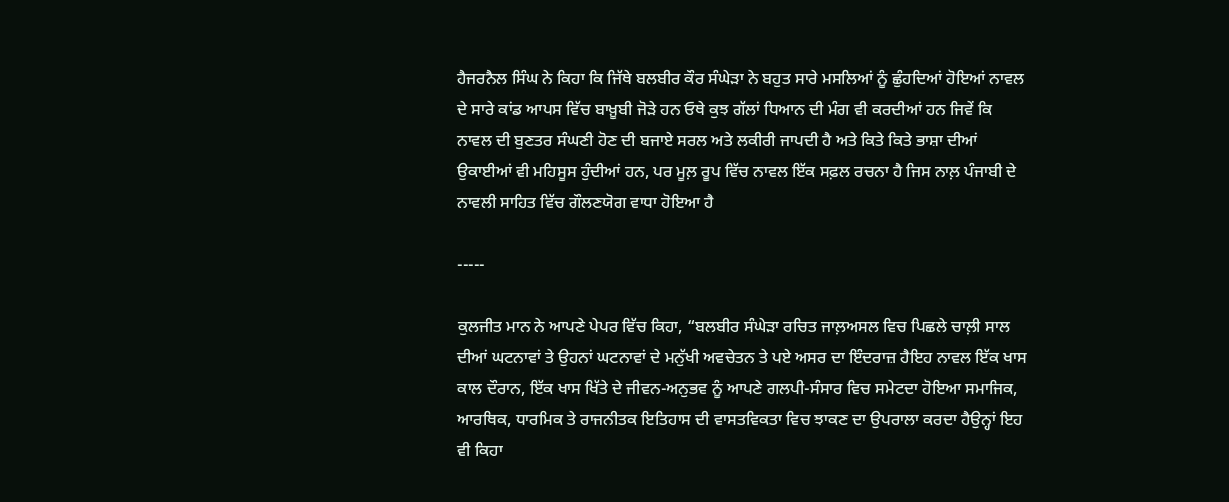ਹੈਜਰਨੈਲ ਸਿੰਘ ਨੇ ਕਿਹਾ ਕਿ ਜਿੱਥੇ ਬਲਬੀਰ ਕੌਰ ਸੰਘੇੜਾ ਨੇ ਬਹੁਤ ਸਾਰੇ ਮਸਲਿਆਂ ਨੂੰ ਛੁੰਹਦਿਆਂ ਹੋਇਆਂ ਨਾਵਲ ਦੇ ਸਾਰੇ ਕਾਂਡ ਆਪਸ ਵਿੱਚ ਬਾਖ਼ੂਬੀ ਜੋੜੇ ਹਨ ਓਥੇ ਕੁਝ ਗੱਲਾਂ ਧਿਆਨ ਦੀ ਮੰਗ ਵੀ ਕਰਦੀਆਂ ਹਨ ਜਿਵੇਂ ਕਿ ਨਾਵਲ ਦੀ ਬੁਣਤਰ ਸੰਘਣੀ ਹੋਣ ਦੀ ਬਜਾਏ ਸਰਲ ਅਤੇ ਲਕੀਰੀ ਜਾਪਦੀ ਹੈ ਅਤੇ ਕਿਤੇ ਕਿਤੇ ਭਾਸ਼ਾ ਦੀਆਂ ਉਕਾਈਆਂ ਵੀ ਮਹਿਸੂਸ ਹੁੰਦੀਆਂ ਹਨ, ਪਰ ਮੂਲ਼ ਰੂਪ ਵਿੱਚ ਨਾਵਲ ਇੱਕ ਸਫ਼ਲ ਰਚਨਾ ਹੈ ਜਿਸ ਨਾਲ਼ ਪੰਜਾਬੀ ਦੇ ਨਾਵਲੀ ਸਾਹਿਤ ਵਿੱਚ ਗੌਲਣਯੋਗ ਵਾਧਾ ਹੋਇਆ ਹੈ

-----

ਕੁਲਜੀਤ ਮਾਨ ਨੇ ਆਪਣੇ ਪੇਪਰ ਵਿੱਚ ਕਿਹਾ, “ਬਲਬੀਰ ਸੰਘੇੜਾ ਰਚਿਤ ਜਾਲ਼ਅਸਲ ਵਿਚ ਪਿਛਲੇ ਚਾਲ਼ੀ ਸਾਲ ਦੀਆਂ ਘਟਨਾਵਾਂ ਤੇ ਉਹਨਾਂ ਘਟਨਾਵਾਂ ਦੇ ਮਨੁੱਖੀ ਅਵਚੇਤਨ ਤੇ ਪਏ ਅਸਰ ਦਾ ਇੰਦਰਾਜ਼ ਹੈਇਹ ਨਾਵਲ ਇੱਕ ਖਾਸ ਕਾਲ ਦੌਰਾਨ, ਇੱਕ ਖਾਸ ਖਿੱਤੇ ਦੇ ਜੀਵਨ-ਅਨੁਭਵ ਨੂੰ ਆਪਣੇ ਗਲਪੀ-ਸੰਸਾਰ ਵਿਚ ਸਮੇਟਦਾ ਹੋਇਆ ਸਮਾਜਿਕ, ਆਰਥਿਕ, ਧਾਰਮਿਕ ਤੇ ਰਾਜਨੀਤਕ ਇਤਿਹਾਸ ਦੀ ਵਾਸਤਵਿਕਤਾ ਵਿਚ ਝਾਕਣ ਦਾ ਉਪਰਾਲਾ ਕਰਦਾ ਹੈਉਨ੍ਹਾਂ ਇਹ ਵੀ ਕਿਹਾ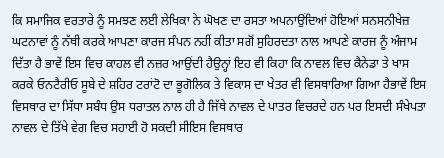ਕਿ ਸਮਾਜਿਕ ਵਰਤਾਰੇ ਨੂੰ ਸਮਝਣ ਲਈ ਲੇਖਿਕਾ ਨੇ ਘੋਖਣ ਦਾ ਰਸਤਾ ਅਪਨਾਉਂਦਿਆਂ ਹੋਇਆਂ ਸਨਸਨੀਖੇਜ਼ ਘਟਨਾਵਾਂ ਨੂੰ ਨੱਥੀ ਕਰਕੇ ਆਪਣਾ ਕਾਰਜ ਸੰਪਨ ਨਹੀਂ ਕੀਤਾ ਸਗੋਂ ਸੁਹਿਰਦਤਾ ਨਾਲ ਆਪਣੇ ਕਾਰਜ ਨੂੰ ਅੰਜਾਮ ਦਿੱਤਾ ਹੈ ਭਾਵੇਂ ਇਸ ਵਿਚ ਕਾਹਲ ਵੀ ਨਜ਼ਰ ਆਉਂਦੀ ਹੈਉਨ੍ਹਾਂ ਇਹ ਵੀ ਕਿਹਾ ਕਿ ਨਾਵਲ ਵਿਚ ਕੈਨੇਡਾ ਤੇ ਖਾਸ ਕਰਕੇ ਓਨਟੈਰੀਓ ਸੂਬੇ ਦੇ ਸ਼ਹਿਰ ਟਰਾਂਟੋ ਦਾ ਭੂਗੋਲਿਕ ਤੇ ਵਿਕਾਸ ਦਾ ਖੇਤਰ ਵੀ ਵਿਸਥਾਰਿਆ ਗਿਆ ਹੈਭਾਵੇਂ ਇਸ ਵਿਸਥਾਰ ਦਾ ਸਿੱਧਾ ਸਬੰਧ ਉਸ ਧਰਾਤਲ ਨਾਲ ਹੀ ਹੈ ਜਿੱਥੇ ਨਾਵਲ ਦੇ ਪਾਤਰ ਵਿਚਰਦੇ ਹਨ ਪਰ ਇਸਦੀ ਸੰਖੇਪਤਾ ਨਾਵਲ ਦੇ ਤਿੱਖੇ ਵੇਗ ਵਿਚ ਸਹਾਈ ਹੋ ਸਕਦੀ ਸੀਇਸ ਵਿਸਥਾਰ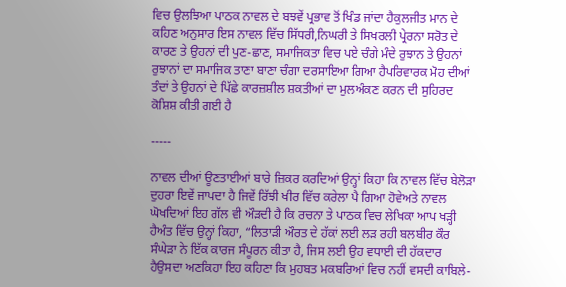ਵਿਚ ਉਲਝਿਆ ਪਾਠਕ ਨਾਵਲ ਦੇ ਬਝਵੇਂ ਪ੍ਰਭਾਵ ਤੋਂ ਖਿੰਡ ਜਾਂਦਾ ਹੈਕੁਲਜੀਤ ਮਾਨ ਦੇ ਕਹਿਣ ਅਨੁਸਾਰ ਇਸ ਨਾਵਲ ਵਿੱਚ ਸਿੱਧਰੀ,ਨਿਘਰੀ ਤੇ ਸਿਖਰਲੀ ਪ੍ਰੇਰਨਾ ਸਰੋਤ ਦੇ ਕਾਰਣ ਤੇ ਉਹਨਾਂ ਦੀ ਪੁਣ-ਛਾਣ, ਸਮਾਜਿਕਤਾ ਵਿਚ ਪਏ ਚੰਗੇ ਮੰਦੇ ਰੁਝਾਨ ਤੇ ਉਹਨਾਂ ਰੁਝਾਨਾਂ ਦਾ ਸਮਾਜਿਕ ਤਾਣਾ ਬਾਣਾ ਚੰਗਾ ਦਰਸਾਇਆ ਗਿਆ ਹੈਪਰਿਵਾਰਕ ਮੋਹ ਦੀਆਂ ਤੰਦਾਂ ਤੇ ਉਹਨਾਂ ਦੇ ਪਿੱਛੇ ਕਾਰਜ਼ਸ਼ੀਲ ਸ਼ਕਤੀਆਂ ਦਾ ਮੁਲਅੰਕਣ ਕਰਨ ਦੀ ਸੁਹਿਰਦ ਕੋਸ਼ਿਸ਼ ਕੀਤੀ ਗਈ ਹੈ

-----

ਨਾਵਲ ਦੀਆਂ ਊਣਤਾਈਆਂ ਬਾਰੇ ਜ਼ਿਕਰ ਕਰਦਿਆਂ ਉਨ੍ਹਾਂ ਕਿਹਾ ਕਿ ਨਾਵਲ ਵਿੱਚ ਬੇਲੋੜਾ ਦੁਹਰਾ ਇਵੇਂ ਜਾਪਦਾ ਹੈ ਜਿਵੇਂ ਰਿੱਝੀ ਖੀਰ ਵਿੱਚ ਕਰੇਲਾ ਪੈ ਗਿਆ ਹੋਵੇਅਤੇ ਨਾਵਲ ਘੋਖਦਿਆਂ ਇਹ ਗੱਲ ਵੀ ਔੜਦੀ ਹੈ ਕਿ ਰਚਨਾ ਤੇ ਪਾਠਕ ਵਿਚ ਲੇਖਿਕਾ ਆਪ ਖੜ੍ਹੀ ਹੈਅੰਤ ਵਿੱਚ ਉਨ੍ਹਾਂ ਕਿਹਾ, “ਲਿਤਾੜੀ ਔਰਤ ਦੇ ਹੱਕਾਂ ਲਈ ਲੜ ਰਹੀ ਬਲਬੀਰ ਕੌਰ ਸੰਘੇੜਾ ਨੇ ਇੱਕ ਕਾਰਜ ਸੰਪੂਰਨ ਕੀਤਾ ਹੈ, ਜਿਸ ਲਈ ਉਹ ਵਧਾਈ ਦੀ ਹੱਕਦਾਰ ਹੈਉਸਦਾ ਅਣਕਿਹਾ ਇਹ ਕਹਿਣਾ ਕਿ ਮੁਹਬਤ ਮਕਬਰਿਆਂ ਵਿਚ ਨਹੀਂ ਵਸਦੀ ਕਾਬਿਲੇ-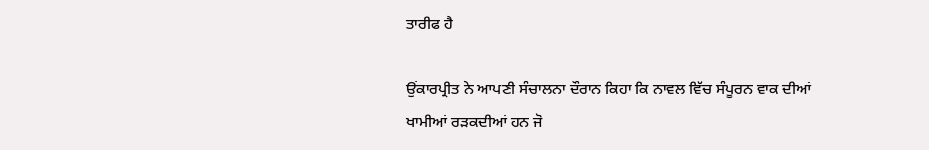ਤਾਰੀਫ ਹੈ

ਉਂਕਾਰਪ੍ਰੀਤ ਨੇ ਆਪਣੀ ਸੰਚਾਲਨਾ ਦੌਰਾਨ ਕਿਹਾ ਕਿ ਨਾਵਲ ਵਿੱਚ ਸੰਪੂਰਨ ਵਾਕ ਦੀਆਂ ਖਾਮੀਆਂ ਰੜਕਦੀਆਂ ਹਨ ਜੋ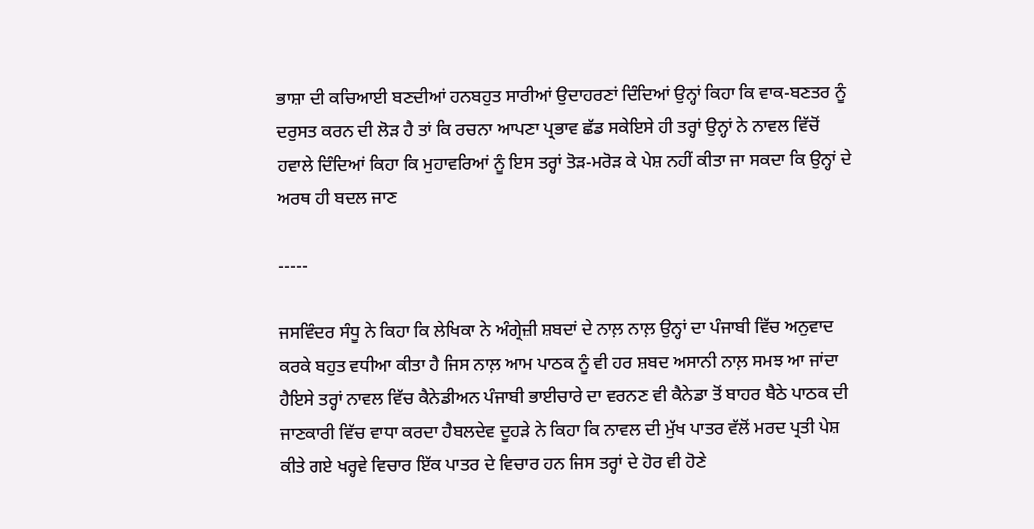ਭਾਸ਼ਾ ਦੀ ਕਚਿਆਈ ਬਣਦੀਆਂ ਹਨਬਹੁਤ ਸਾਰੀਆਂ ਉਦਾਹਰਣਾਂ ਦਿੰਦਿਆਂ ਉਨ੍ਹਾਂ ਕਿਹਾ ਕਿ ਵਾਕ-ਬਣਤਰ ਨੂੰ ਦਰੁਸਤ ਕਰਨ ਦੀ ਲੋੜ ਹੈ ਤਾਂ ਕਿ ਰਚਨਾ ਆਪਣਾ ਪ੍ਰਭਾਵ ਛੱਡ ਸਕੇਇਸੇ ਹੀ ਤਰ੍ਹਾਂ ਉਨ੍ਹਾਂ ਨੇ ਨਾਵਲ ਵਿੱਚੋਂ ਹਵਾਲੇ ਦਿੰਦਿਆਂ ਕਿਹਾ ਕਿ ਮੁਹਾਵਰਿਆਂ ਨੂੰ ਇਸ ਤਰ੍ਹਾਂ ਤੋੜ-ਮਰੋੜ ਕੇ ਪੇਸ਼ ਨਹੀਂ ਕੀਤਾ ਜਾ ਸਕਦਾ ਕਿ ਉਨ੍ਹਾਂ ਦੇ ਅਰਥ ਹੀ ਬਦਲ ਜਾਣ

-----

ਜਸਵਿੰਦਰ ਸੰਧੂ ਨੇ ਕਿਹਾ ਕਿ ਲੇਖਿਕਾ ਨੇ ਅੰਗ੍ਰੇਜ਼ੀ ਸ਼ਬਦਾਂ ਦੇ ਨਾਲ਼ ਨਾਲ਼ ਉਨ੍ਹਾਂ ਦਾ ਪੰਜਾਬੀ ਵਿੱਚ ਅਨੁਵਾਦ ਕਰਕੇ ਬਹੁਤ ਵਧੀਆ ਕੀਤਾ ਹੈ ਜਿਸ ਨਾਲ਼ ਆਮ ਪਾਠਕ ਨੂੰ ਵੀ ਹਰ ਸ਼ਬਦ ਅਸਾਨੀ ਨਾਲ਼ ਸਮਝ ਆ ਜਾਂਦਾ ਹੈਇਸੇ ਤਰ੍ਹਾਂ ਨਾਵਲ ਵਿੱਚ ਕੈਨੇਡੀਅਨ ਪੰਜਾਬੀ ਭਾਈਚਾਰੇ ਦਾ ਵਰਨਣ ਵੀ ਕੈਨੇਡਾ ਤੋਂ ਬਾਹਰ ਬੈਠੇ ਪਾਠਕ ਦੀ ਜਾਣਕਾਰੀ ਵਿੱਚ ਵਾਧਾ ਕਰਦਾ ਹੈਬਲਦੇਵ ਦੂਹੜੇ ਨੇ ਕਿਹਾ ਕਿ ਨਾਵਲ ਦੀ ਮੁੱਖ ਪਾਤਰ ਵੱਲੋਂ ਮਰਦ ਪ੍ਰਤੀ ਪੇਸ਼ ਕੀਤੇ ਗਏ ਖਰ੍ਹਵੇ ਵਿਚਾਰ ਇੱਕ ਪਾਤਰ ਦੇ ਵਿਚਾਰ ਹਨ ਜਿਸ ਤਰ੍ਹਾਂ ਦੇ ਹੋਰ ਵੀ ਹੋਣੇ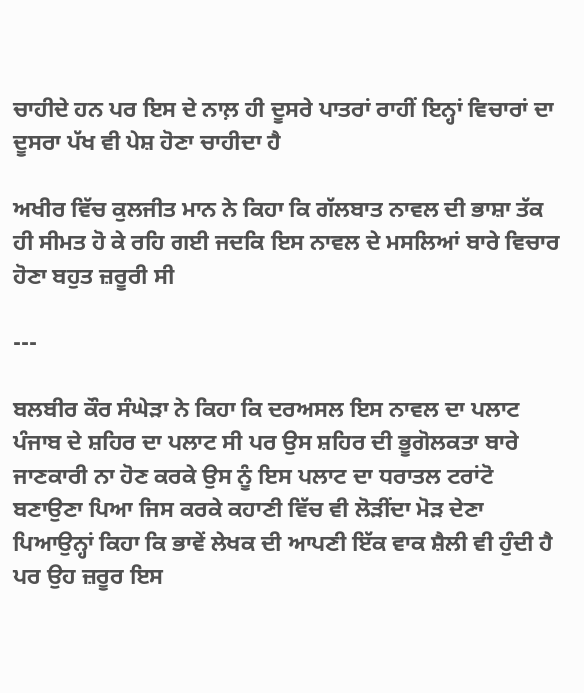ਚਾਹੀਦੇ ਹਨ ਪਰ ਇਸ ਦੇ ਨਾਲ਼ ਹੀ ਦੂਸਰੇ ਪਾਤਰਾਂ ਰਾਹੀਂ ਇਨ੍ਹਾਂ ਵਿਚਾਰਾਂ ਦਾ ਦੂਸਰਾ ਪੱਖ ਵੀ ਪੇਸ਼ ਹੋਣਾ ਚਾਹੀਦਾ ਹੈ

ਅਖੀਰ ਵਿੱਚ ਕੁਲਜੀਤ ਮਾਨ ਨੇ ਕਿਹਾ ਕਿ ਗੱਲਬਾਤ ਨਾਵਲ ਦੀ ਭਾਸ਼ਾ ਤੱਕ ਹੀ ਸੀਮਤ ਹੋ ਕੇ ਰਹਿ ਗਈ ਜਦਕਿ ਇਸ ਨਾਵਲ ਦੇ ਮਸਲਿਆਂ ਬਾਰੇ ਵਿਚਾਰ ਹੋਣਾ ਬਹੁਤ ਜ਼ਰੂਰੀ ਸੀ

---

ਬਲਬੀਰ ਕੌਰ ਸੰਘੇੜਾ ਨੇ ਕਿਹਾ ਕਿ ਦਰਅਸਲ ਇਸ ਨਾਵਲ ਦਾ ਪਲਾਟ ਪੰਜਾਬ ਦੇ ਸ਼ਹਿਰ ਦਾ ਪਲਾਟ ਸੀ ਪਰ ਉਸ ਸ਼ਹਿਰ ਦੀ ਭੂਗੋਲਕਤਾ ਬਾਰੇ ਜਾਣਕਾਰੀ ਨਾ ਹੋਣ ਕਰਕੇ ਉਸ ਨੂੰ ਇਸ ਪਲਾਟ ਦਾ ਧਰਾਤਲ ਟਰਾਂਟੋ ਬਣਾਉਣਾ ਪਿਆ ਜਿਸ ਕਰਕੇ ਕਹਾਣੀ ਵਿੱਚ ਵੀ ਲੋੜੀਂਦਾ ਮੋੜ ਦੇਣਾ ਪਿਆਉਨ੍ਹਾਂ ਕਿਹਾ ਕਿ ਭਾਵੇਂ ਲੇਖਕ ਦੀ ਆਪਣੀ ਇੱਕ ਵਾਕ ਸ਼ੈਲੀ ਵੀ ਹੁੰਦੀ ਹੈ ਪਰ ਉਹ ਜ਼ਰੂਰ ਇਸ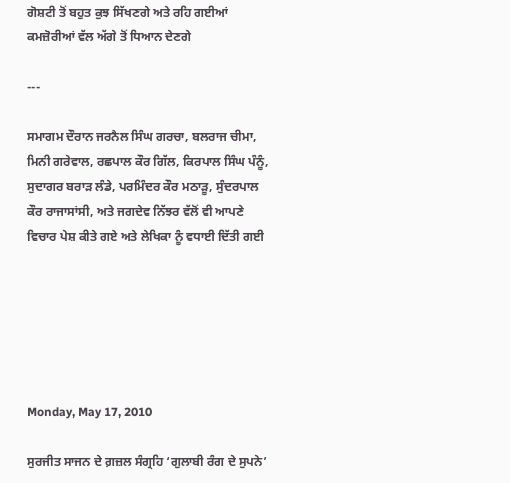ਗੋਸ਼ਟੀ ਤੋਂ ਬਹੁਤ ਕੁਝ ਸਿੱਖਣਗੇ ਅਤੇ ਰਹਿ ਗਈਆਂ ਕਮਜ਼ੋਰੀਆਂ ਵੱਲ ਅੱਗੇ ਤੋਂ ਧਿਆਨ ਦੇਣਗੇ

---

ਸਮਾਗਮ ਦੌਰਾਨ ਜਰਨੈਲ ਸਿੰਘ ਗਰਚਾ, ਬਲਰਾਜ ਚੀਮਾ, ਮਿਨੀ ਗਰੇਵਾਲ, ਰਛਪਾਲ ਕੌਰ ਗਿੱਲ, ਕਿਰਪਾਲ ਸਿੰਘ ਪੰਨੂੰ, ਸੁਦਾਗਰ ਬਰਾੜ ਲੰਡੇ, ਪਰਮਿੰਦਰ ਕੌਰ ਮਠਾੜੂ, ਸੁੰਦਰਪਾਲ ਕੌਰ ਰਾਜਾਸਾਂਸੀ, ਅਤੇ ਜਗਦੇਵ ਨਿੱਝਰ ਵੱਲੋਂ ਵੀ ਆਪਣੇ ਵਿਚਾਰ ਪੇਸ਼ ਕੀਤੇ ਗਏ ਅਤੇ ਲੇਖਿਕਾ ਨੂੰ ਵਧਾਈ ਦਿੱਤੀ ਗਈ






Monday, May 17, 2010

ਸੁਰਜੀਤ ਸਾਜਨ ਦੇ ਗ਼ਜ਼ਲ ਸੰਗ੍ਰਹਿ ‘ਗੁਲਾਬੀ ਰੰਗ ਦੇ ਸੁਪਨੇ’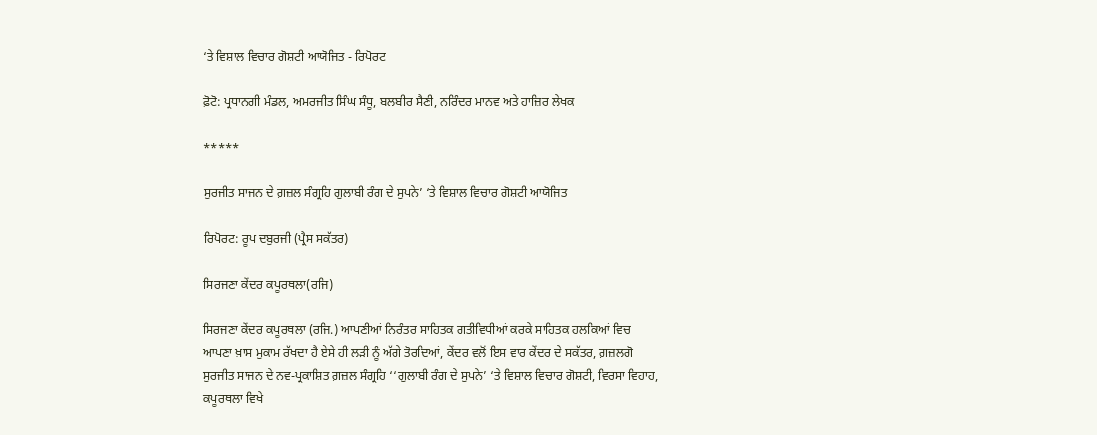‘ਤੇ ਵਿਸ਼ਾਲ ਵਿਚਾਰ ਗੋਸ਼ਟੀ ਆਯੋਜਿਤ - ਰਿਪੋਰਟ

ਫ਼ੋਟੋ: ਪ੍ਰਧਾਨਗੀ ਮੰਡਲ, ਅਮਰਜੀਤ ਸਿੰਘ ਸੰਧੂ, ਬਲਬੀਰ ਸੈਣੀ, ਨਰਿੰਦਰ ਮਾਨਵ ਅਤੇ ਹਾਜ਼ਿਰ ਲੇਖਕ

*****

ਸੁਰਜੀਤ ਸਾਜਨ ਦੇ ਗ਼ਜ਼ਲ ਸੰਗ੍ਰਹਿ ਗੁਲਾਬੀ ਰੰਗ ਦੇ ਸੁਪਨੇ’ ‘ਤੇ ਵਿਸ਼ਾਲ ਵਿਚਾਰ ਗੋਸ਼ਟੀ ਆਯੋਜਿਤ

ਰਿਪੋਰਟ: ਰੂਪ ਦਬੁਰਜੀ (ਪ੍ਰੈਸ ਸਕੱਤਰ)

ਸਿਰਜਣਾ ਕੇਂਦਰ ਕਪੂਰਥਲਾ(ਰਜਿ)

ਸਿਰਜਣਾ ਕੇਂਦਰ ਕਪੂਰਥਲਾ (ਰਜਿ.) ਆਪਣੀਆਂ ਨਿਰੰਤਰ ਸਾਹਿਤਕ ਗਤੀਵਿਧੀਆਂ ਕਰਕੇ ਸਾਹਿਤਕ ਹਲਕਿਆਂ ਵਿਚ ਆਪਣਾ ਖ਼ਾਸ ਮੁਕਾਮ ਰੱਖਦਾ ਹੈ ਏਸੇ ਹੀ ਲੜੀ ਨੂੰ ਅੱਗੇ ਤੋਰਦਿਆਂ, ਕੇਂਦਰ ਵਲੋਂ ਇਸ ਵਾਰ ਕੇਂਦਰ ਦੇ ਸਕੱਤਰ, ਗ਼ਜ਼ਲਗੋ ਸੁਰਜੀਤ ਸਾਜਨ ਦੇ ਨਵ-ਪ੍ਰਕਾਸ਼ਿਤ ਗ਼ਜ਼ਲ ਸੰਗ੍ਰਹਿ ‘‘ਗੁਲਾਬੀ ਰੰਗ ਦੇ ਸੁਪਨੇ’ ‘ਤੇ ਵਿਸ਼ਾਲ ਵਿਚਾਰ ਗੋਸ਼ਟੀ, ਵਿਰਸਾ ਵਿਹਾਹ, ਕਪੂਰਥਲਾ ਵਿਖੇ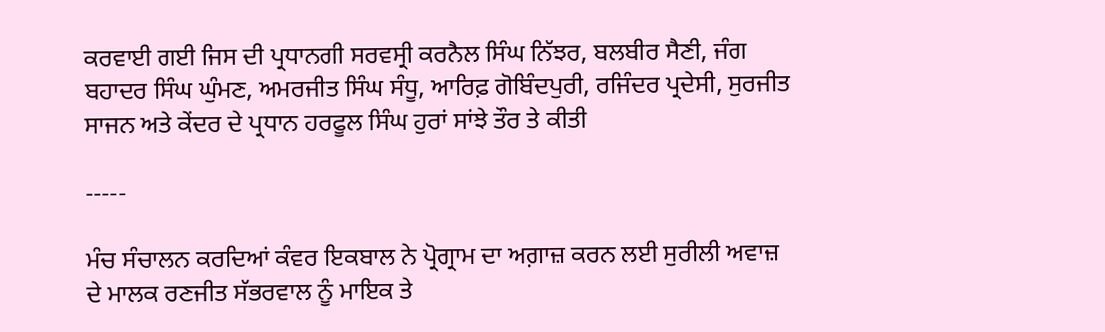ਕਰਵਾਈ ਗਈ ਜਿਸ ਦੀ ਪ੍ਰਧਾਨਗੀ ਸਰਵਸ੍ਰੀ ਕਰਨੈਲ ਸਿੰਘ ਨਿੱਝਰ, ਬਲਬੀਰ ਸੈਣੀ, ਜੰਗ ਬਹਾਦਰ ਸਿੰਘ ਘੁੰਮਣ, ਅਮਰਜੀਤ ਸਿੰਘ ਸੰਧੂ, ਆਰਿਫ਼ ਗੋਬਿੰਦਪੁਰੀ, ਰਜਿੰਦਰ ਪ੍ਰਦੇਸੀ, ਸੁਰਜੀਤ ਸਾਜਨ ਅਤੇ ਕੇਂਦਰ ਦੇ ਪ੍ਰਧਾਨ ਹਰਫੂਲ ਸਿੰਘ ਹੁਰਾਂ ਸਾਂਝੇ ਤੌਰ ਤੇ ਕੀਤੀ

-----

ਮੰਚ ਸੰਚਾਲਨ ਕਰਦਿਆਂ ਕੰਵਰ ਇਕਬਾਲ ਨੇ ਪ੍ਰੋਗ੍ਰਾਮ ਦਾ ਅਗ਼ਾਜ਼ ਕਰਨ ਲਈ ਸੁਰੀਲੀ ਅਵਾਜ਼ ਦੇ ਮਾਲਕ ਰਣਜੀਤ ਸੱਭਰਵਾਲ ਨੂੰ ਮਾਇਕ ਤੇ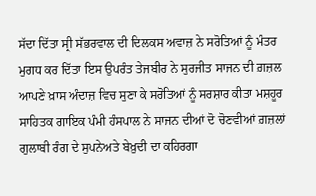ਸੱਦਾ ਦਿੱਤਾ ਸ੍ਰੀ ਸੱਭਰਵਾਲ ਦੀ ਦਿਲਕਸ ਅਵਾਜ਼ ਨੇ ਸਰੋਤਿਆਂ ਨੂੰ ਮੰਤਰ ਮੁਗਧ ਕਰ ਦਿੱਤਾ ਇਸ ਉਪਰੰਤ ਤੇਜਬੀਰ ਨੇ ਸੁਰਜੀਤ ਸਾਜਨ ਦੀ ਗ਼ਜ਼ਲ ਆਪਣੇ ਖ਼ਾਸ ਅੰਦਾਜ਼ ਵਿਚ ਸੁਣਾ ਕੇ ਸਰੋਤਿਆਂ ਨੂੰ ਸਰਸ਼ਾਰ ਕੀਤਾ ਮਸ਼ਹੂਰ ਸਾਹਿਤਕ ਗਾਇਕ ਪੰਮੀ ਹੰਸਪਾਲ ਨੇ ਸਾਜਨ ਦੀਆਂ ਦੋ ਚੋਣਵੀਆਂ ਗ਼ਜ਼ਲਾਂ ਗੁਲਾਬੀ ਰੰਗ ਦੇ ਸੁਪਨੇਅਤੇ ਬੇਖ਼ੁਦੀ ਦਾ ਕਹਿਰਗਾ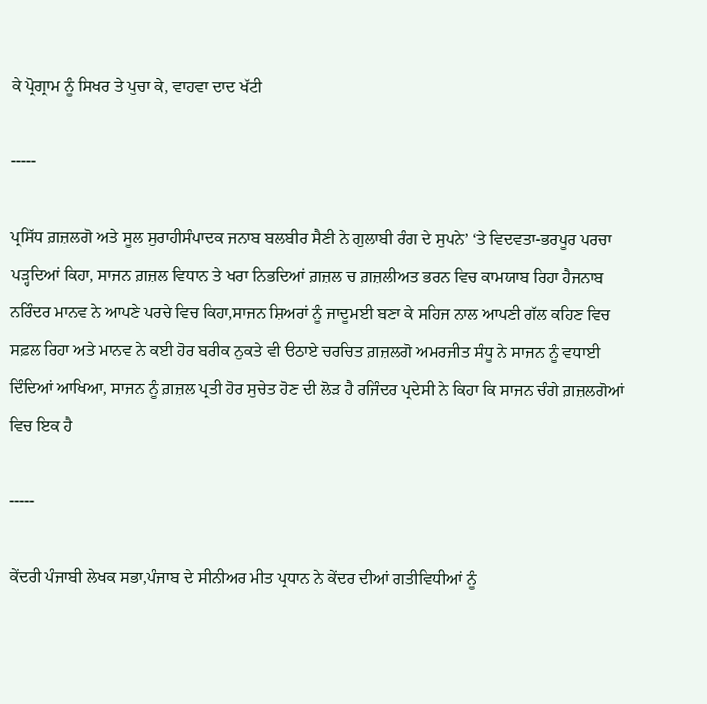ਕੇ ਪ੍ਰੋਗ੍ਰਾਮ ਨੂੰ ਸਿਖਰ ਤੇ ਪੁਚਾ ਕੇ, ਵਾਹਵਾ ਦਾਦ ਖੱਟੀ

-----

ਪ੍ਰਸਿੱਧ ਗ਼ਜ਼ਲਗੋ ਅਤੇ ਸੂਲ ਸੁਰਾਹੀਸੰਪਾਦਕ ਜਨਾਬ ਬਲਬੀਰ ਸੈਣੀ ਨੇ ਗੁਲਾਬੀ ਰੰਗ ਦੇ ਸੁਪਨੇ’ ‘ਤੇ ਵਿਦਵਤਾ-ਭਰਪੂਰ ਪਰਚਾ ਪੜ੍ਹਦਿਆਂ ਕਿਹਾ, ਸਾਜਨ ਗ਼ਜ਼ਲ ਵਿਧਾਨ ਤੇ ਖਰਾ ਨਿਭਦਿਆਂ ਗ਼ਜ਼ਲ ਚ ਗ਼ਜ਼ਲੀਅਤ ਭਰਨ ਵਿਚ ਕਾਮਯਾਬ ਰਿਹਾ ਹੈਜਨਾਬ ਨਰਿੰਦਰ ਮਾਨਵ ਨੇ ਆਪਣੇ ਪਰਚੇ ਵਿਚ ਕਿਹਾ,ਸਾਜਨ ਸ਼ਿਅਰਾਂ ਨੂੰ ਜਾਦੂਮਈ ਬਣਾ ਕੇ ਸਹਿਜ ਨਾਲ ਆਪਣੀ ਗੱਲ ਕਹਿਣ ਵਿਚ ਸਫ਼ਲ ਰਿਹਾ ਅਤੇ ਮਾਨਵ ਨੇ ਕਈ ਹੋਰ ਬਰੀਕ ਨੁਕਤੇ ਵੀ ੳਠਾਏ ਚਰਚਿਤ ਗ਼ਜ਼ਲਗੋ ਅਮਰਜੀਤ ਸੰਧੂ ਨੇ ਸਾਜਨ ਨੂੰ ਵਧਾਈ ਦਿੰਦਿਆਂ ਆਖਿਆ, ਸਾਜਨ ਨੂੰ ਗ਼ਜ਼ਲ ਪ੍ਰਤੀ ਹੋਰ ਸੁਚੇਤ ਹੋਣ ਦੀ ਲੋੜ ਹੈ ਰਜਿੰਦਰ ਪ੍ਰਦੇਸੀ ਨੇ ਕਿਹਾ ਕਿ ਸਾਜਨ ਚੰਗੇ ਗ਼ਜ਼ਲਗੋਆਂ ਵਿਚ ਇਕ ਹੈ

-----

ਕੇਂਦਰੀ ਪੰਜਾਬੀ ਲੇਖਕ ਸਭਾ,ਪੰਜਾਬ ਦੇ ਸੀਨੀਅਰ ਮੀਤ ਪ੍ਰਧਾਨ ਨੇ ਕੇਂਦਰ ਦੀਆਂ ਗਤੀਵਿਧੀਆਂ ਨੂੰ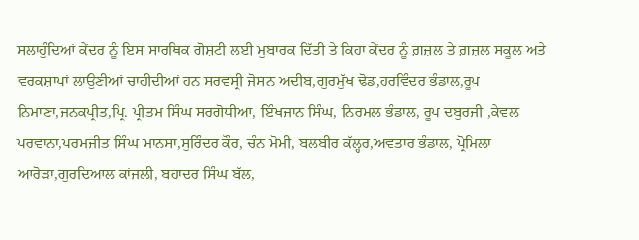ਸਲਾਹੁੰਦਿਆਂ ਕੇਂਦਰ ਨੂੰ ਇਸ ਸਾਰਥਿਕ ਗੋਸ਼ਟੀ ਲਈ ਮੁਬਾਰਕ ਦਿੱਤੀ ਤੇ ਕਿਹਾ ਕੇਂਦਰ ਨੂੰ ਗ਼ਜ਼ਲ ਤੇ ਗ਼ਜ਼ਲ ਸਕੂਲ ਅਤੇ ਵਰਕਸ਼ਾਪਾਂ ਲਾਉਣੀਆਂ ਚਾਹੀਦੀਆਂ ਹਨ ਸਰਵਸ੍ਰੀ ਜੋਸਨ ਅਦੀਬ,ਗੁਰਮੁੱਖ ਢੋਡ,ਹਰਵਿੰਦਰ ਭੰਡਾਲ,ਰੂਪ ਨਿਮਾਣਾ,ਜਨਕਪ੍ਰੀਤ,ਪ੍ਰਿ. ਪ੍ਰੀਤਮ ਸਿੰਘ ਸਰਗੋਧੀਆ, ਇੰਖਜਾਨ ਸਿੰਘ, ਨਿਰਮਲ ਭੰਡਾਲ, ਰੂਪ ਦਬੁਰਜੀ ,ਕੇਵਲ ਪਰਵਾਨਾ,ਪਰਮਜੀਤ ਸਿੰਘ ਮਾਨਸਾ,ਸੁਰਿੰਦਰ ਕੌਰ, ਚੰਨ ਮੋਮੀ, ਬਲਬੀਰ ਕੱਲ੍ਹਰ,ਅਵਤਾਰ ਭੰਡਾਲ, ਪ੍ਰੋਮਿਲਾ ਆਰੋੜਾ,ਗੁਰਦਿਆਲ ਕਾਂਜਲੀ, ਬਹਾਦਰ ਸਿੰਘ ਬੱਲ,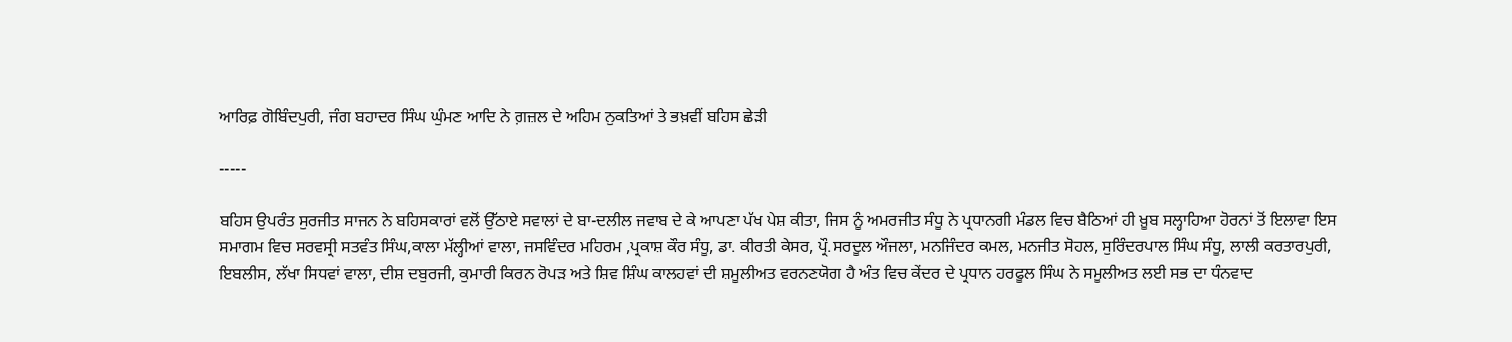ਆਰਿਫ਼ ਗੋਬਿੰਦਪੁਰੀ, ਜੰਗ ਬਹਾਦਰ ਸਿੰਘ ਘੁੰਮਣ ਆਦਿ ਨੇ ਗ਼ਜ਼ਲ ਦੇ ਅਹਿਮ ਨੁਕਤਿਆਂ ਤੇ ਭਖ਼ਵੀਂ ਬਹਿਸ ਛੇੜੀ

-----

ਬਹਿਸ ਉਪਰੰਤ ਸੁਰਜੀਤ ਸਾਜਨ ਨੇ ਬਹਿਸਕਾਰਾਂ ਵਲੋਂ ਉੱਠਾਏ ਸਵਾਲਾਂ ਦੇ ਬਾ-ਦਲੀਲ ਜਵਾਬ ਦੇ ਕੇ ਆਪਣਾ ਪੱਖ ਪੇਸ਼ ਕੀਤਾ, ਜਿਸ ਨੂੰ ਅਮਰਜੀਤ ਸੰਧੂ ਨੇ ਪ੍ਰਧਾਨਗੀ ਮੰਡਲ ਵਿਚ ਬੈਠਿਆਂ ਹੀ ਖ਼ੂਬ ਸਲ੍ਹਾਹਿਆ ਹੋਰਨਾਂ ਤੋਂ ਇਲਾਵਾ ਇਸ ਸਮਾਗਮ ਵਿਚ ਸਰਵਸ੍ਰੀ ਸਤਵੰਤ ਸਿੰਘ,ਕਾਲਾ ਮੱਲ੍ਹੀਆਂ ਵਾਲਾ, ਜਸਵਿੰਦਰ ਮਹਿਰਮ ,ਪ੍ਰਕਾਸ਼ ਕੌਰ ਸੰਧੂ, ਡਾ. ਕੀਰਤੀ ਕੇਸਰ, ਪ੍ਰੌ.ਸਰਦੂਲ ਔਜਲਾ, ਮਨਜਿੰਦਰ ਕਮਲ, ਮਨਜੀਤ ਸੋਹਲ, ਸੁਰਿੰਦਰਪਾਲ ਸਿੰਘ ਸੰਧੂ, ਲਾਲੀ ਕਰਤਾਰਪੁਰੀ, ਇਬਲੀਸ, ਲੱਖਾ ਸਿਧਵਾਂ ਵਾਲਾ, ਦੀਸ਼ ਦਬੁਰਜੀ, ਕੁਮਾਰੀ ਕਿਰਨ ਰੋਪੜ ਅਤੇ ਸ਼ਿਵ ਸ਼ਿੰਘ ਕਾਲਹਵਾਂ ਦੀ ਸ਼ਮੂਲੀਅਤ ਵਰਨਣਯੋਗ ਹੈ ਅੰਤ ਵਿਚ ਕੇਂਦਰ ਦੇ ਪ੍ਰਧਾਨ ਹਰਫੂਲ ਸਿੰਘ ਨੇ ਸਮੂਲੀਅਤ ਲਈ ਸਭ ਦਾ ਧੰਨਵਾਦ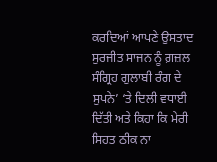ਕਰਦਿਆਂ ਆਪਣੇ ਉਸਤਾਦ ਸੁਰਜੀਤ ਸਾਜਨ ਨੂੰ ਗ਼ਜ਼ਲ ਸੰਗ੍ਰਿਹ ਗੁਲਾਬੀ ਰੰਗ ਦੇ ਸੁਪਨੇ’ ‘ਤੇ ਦਿਲੀ ਵਧਾਈ ਦਿੱਤੀ ਅਤੇ ਕਿਹਾ ਕਿ ਮੇਰੀ ਸਿਹਤ ਠੀਕ ਨਾ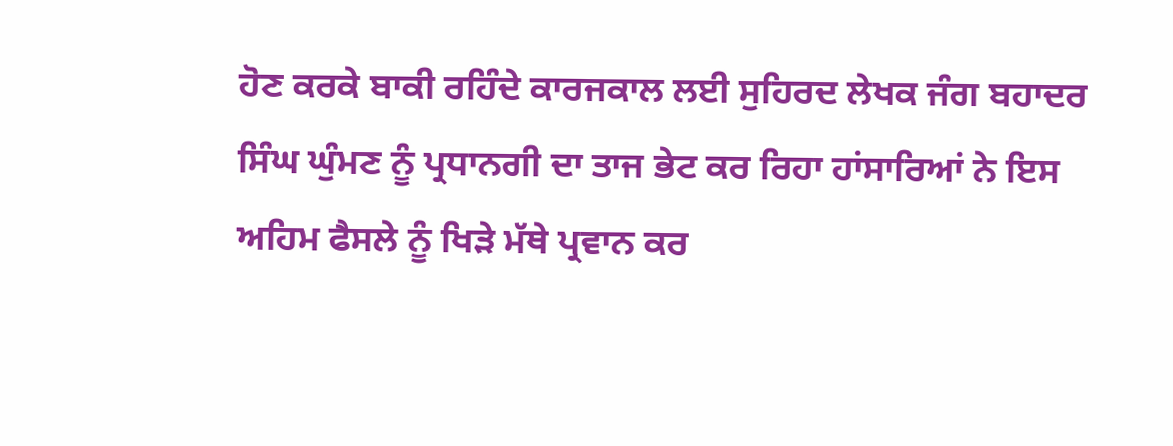ਹੋਣ ਕਰਕੇ ਬਾਕੀ ਰਹਿੰਦੇ ਕਾਰਜਕਾਲ ਲਈ ਸੁਹਿਰਦ ਲੇਖਕ ਜੰਗ ਬਹਾਦਰ ਸਿੰਘ ਘੁੰਮਣ ਨੂੰ ਪ੍ਰਧਾਨਗੀ ਦਾ ਤਾਜ ਭੇਟ ਕਰ ਰਿਹਾ ਹਾਂਸਾਰਿਆਂ ਨੇ ਇਸ ਅਹਿਮ ਫੈਸਲੇ ਨੂੰ ਖਿੜੇ ਮੱਥੇ ਪ੍ਰਵਾਨ ਕਰ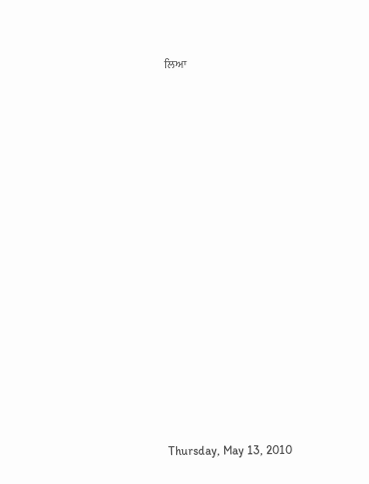ਲਿਆ














Thursday, May 13, 2010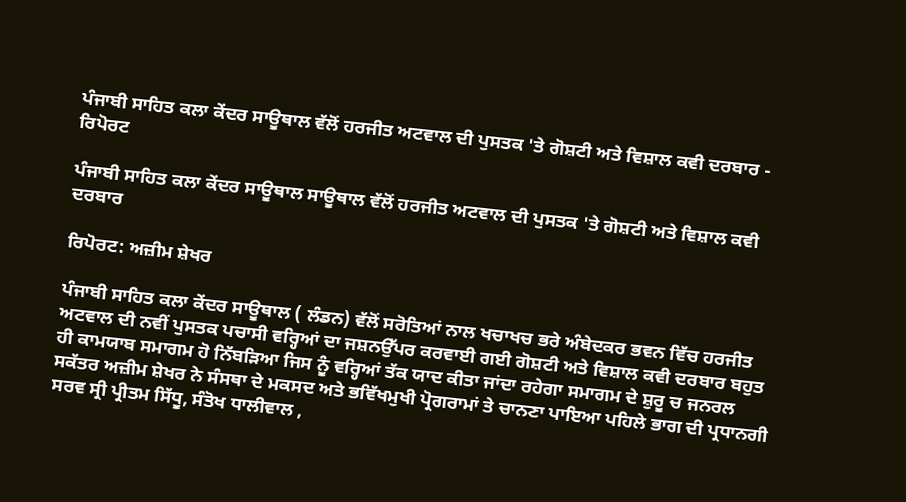ਪੰਜਾਬੀ ਸਾਹਿਤ ਕਲਾ ਕੇਂਦਰ ਸਾਊਥਾਲ ਵੱਲੋਂ ਹਰਜੀਤ ਅਟਵਾਲ ਦੀ ਪੁਸਤਕ 'ਤੇ ਗੋਸ਼ਟੀ ਅਤੇ ਵਿਸ਼ਾਲ ਕਵੀ ਦਰਬਾਰ - ਰਿਪੋਰਟ

ਪੰਜਾਬੀ ਸਾਹਿਤ ਕਲਾ ਕੇਂਦਰ ਸਾਊਥਾਲ ਸਾਊਥਾਲ ਵੱਲੋਂ ਹਰਜੀਤ ਅਟਵਾਲ ਦੀ ਪੁਸਤਕ 'ਤੇ ਗੋਸ਼ਟੀ ਅਤੇ ਵਿਸ਼ਾਲ ਕਵੀ ਦਰਬਾਰ

ਰਿਪੋਰਟ: ਅਜ਼ੀਮ ਸ਼ੇਖਰ

ਪੰਜਾਬੀ ਸਾਹਿਤ ਕਲਾ ਕੇਂਦਰ ਸਾਊਥਾਲ ( ਲੰਡਨ) ਵੱਲੋਂ ਸਰੋਤਿਆਂ ਨਾਲ ਖਚਾਖਚ ਭਰੇ ਅੰਬੇਦਕਰ ਭਵਨ ਵਿੱਚ ਹਰਜੀਤ ਅਟਵਾਲ ਦੀ ਨਵੀਂ ਪੁਸਤਕ ਪਚਾਸੀ ਵਰ੍ਹਿਆਂ ਦਾ ਜਸ਼ਨਉੱਪਰ ਕਰਵਾਈ ਗਈ ਗੋਸ਼ਟੀ ਅਤੇ ਵਿਸ਼ਾਲ ਕਵੀ ਦਰਬਾਰ ਬਹੁਤ ਹੀ ਕਾਮਯਾਬ ਸਮਾਗਮ ਹੋ ਨਿੱਬੜਿਆ ਜਿਸ ਨੂੰ ਵਰ੍ਹਿਆਂ ਤੱਕ ਯਾਦ ਕੀਤਾ ਜਾਂਦਾ ਰਹੇਗਾ ਸਮਾਗਮ ਦੇ ਸ਼ੁਰੂ ਚ ਜਨਰਲ ਸਕੱਤਰ ਅਜ਼ੀਮ ਸ਼ੇਖਰ ਨੇ ਸੰਸਥਾ ਦੇ ਮਕਸਦ ਅਤੇ ਭਵਿੱਖਮੁਖੀ ਪ੍ਰੋਗਰਾਮਾਂ ਤੇ ਚਾਨਣਾ ਪਾਇਆ ਪਹਿਲੇ ਭਾਗ ਦੀ ਪ੍ਰਧਾਨਗੀ ਸਰਵ ਸ੍ਰੀ ਪ੍ਰੀਤਮ ਸਿੱਧੂ, ਸੰਤੋਖ ਧਾਲੀਵਾਲ ,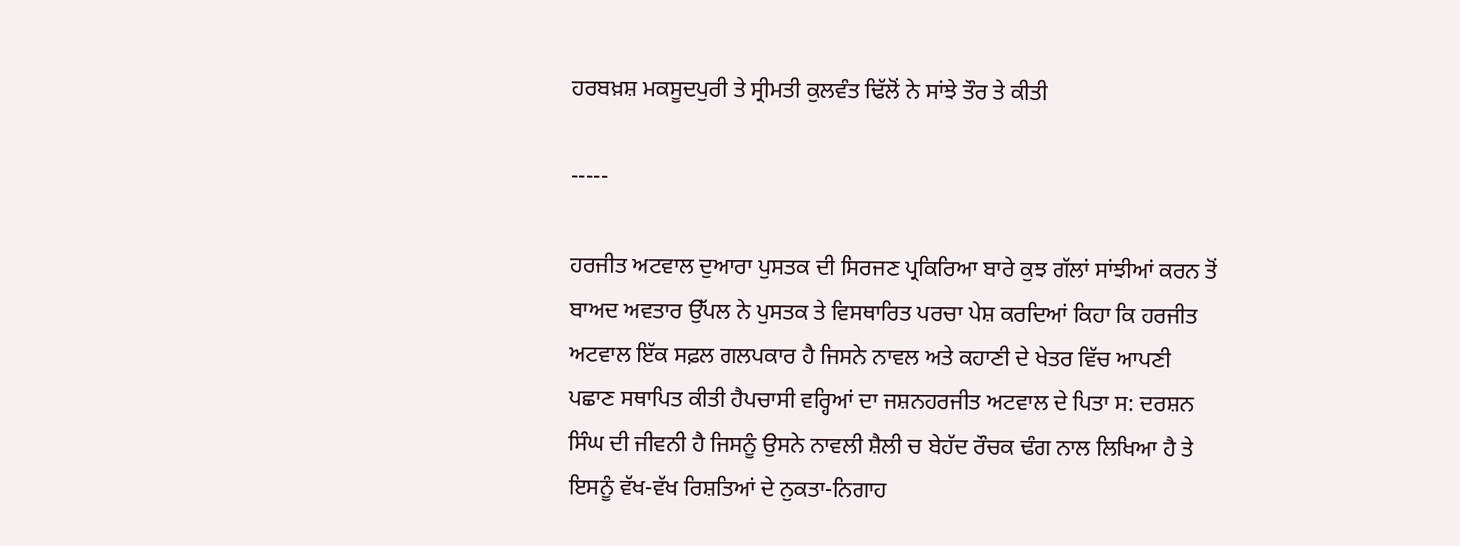ਹਰਬਖ਼ਸ਼ ਮਕਸੂਦਪੁਰੀ ਤੇ ਸ੍ਰੀਮਤੀ ਕੁਲਵੰਤ ਢਿੱਲੋਂ ਨੇ ਸਾਂਝੇ ਤੌਰ ਤੇ ਕੀਤੀ

-----

ਹਰਜੀਤ ਅਟਵਾਲ ਦੁਆਰਾ ਪੁਸਤਕ ਦੀ ਸਿਰਜਣ ਪ੍ਰਕਿਰਿਆ ਬਾਰੇ ਕੁਝ ਗੱਲਾਂ ਸਾਂਝੀਆਂ ਕਰਨ ਤੋਂ ਬਾਅਦ ਅਵਤਾਰ ਉੱਪਲ ਨੇ ਪੁਸਤਕ ਤੇ ਵਿਸਥਾਰਿਤ ਪਰਚਾ ਪੇਸ਼ ਕਰਦਿਆਂ ਕਿਹਾ ਕਿ ਹਰਜੀਤ ਅਟਵਾਲ ਇੱਕ ਸਫ਼ਲ ਗਲਪਕਾਰ ਹੈ ਜਿਸਨੇ ਨਾਵਲ ਅਤੇ ਕਹਾਣੀ ਦੇ ਖੇਤਰ ਵਿੱਚ ਆਪਣੀ ਪਛਾਣ ਸਥਾਪਿਤ ਕੀਤੀ ਹੈਪਚਾਸੀ ਵਰ੍ਹਿਆਂ ਦਾ ਜਸ਼ਨਹਰਜੀਤ ਅਟਵਾਲ ਦੇ ਪਿਤਾ ਸ: ਦਰਸ਼ਨ ਸਿੰਘ ਦੀ ਜੀਵਨੀ ਹੈ ਜਿਸਨੂੰ ਉਸਨੇ ਨਾਵਲੀ ਸ਼ੈਲੀ ਚ ਬੇਹੱਦ ਰੌਚਕ ਢੰਗ ਨਾਲ ਲਿਖਿਆ ਹੈ ਤੇ ਇਸਨੂੰ ਵੱਖ-ਵੱਖ ਰਿਸ਼ਤਿਆਂ ਦੇ ਨੁਕਤਾ-ਨਿਗਾਹ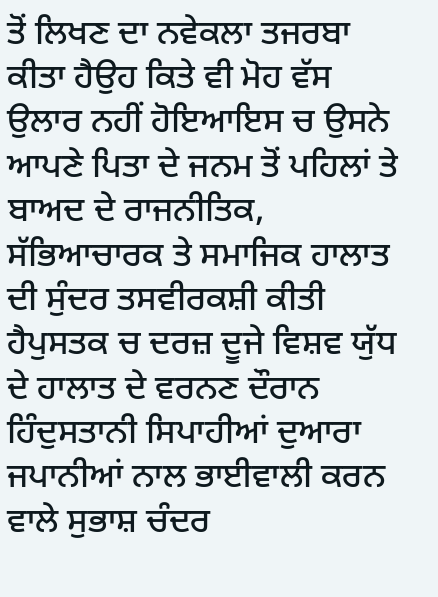ਤੋਂ ਲਿਖਣ ਦਾ ਨਵੇਕਲਾ ਤਜਰਬਾ ਕੀਤਾ ਹੈਉਹ ਕਿਤੇ ਵੀ ਮੋਹ ਵੱਸ ਉਲਾਰ ਨਹੀਂ ਹੋਇਆਇਸ ਚ ਉਸਨੇ ਆਪਣੇ ਪਿਤਾ ਦੇ ਜਨਮ ਤੋਂ ਪਹਿਲਾਂ ਤੇ ਬਾਅਦ ਦੇ ਰਾਜਨੀਤਿਕ, ਸੱਭਿਆਚਾਰਕ ਤੇ ਸਮਾਜਿਕ ਹਾਲਾਤ ਦੀ ਸੁੰਦਰ ਤਸਵੀਰਕਸ਼ੀ ਕੀਤੀ ਹੈਪੁਸਤਕ ਚ ਦਰਜ਼ ਦੂਜੇ ਵਿਸ਼ਵ ਯੁੱਧ ਦੇ ਹਾਲਾਤ ਦੇ ਵਰਨਣ ਦੌਰਾਨ ਹਿੰਦੁਸਤਾਨੀ ਸਿਪਾਹੀਆਂ ਦੁਆਰਾ ਜਪਾਨੀਆਂ ਨਾਲ ਭਾਈਵਾਲੀ ਕਰਨ ਵਾਲੇ ਸੁਭਾਸ਼ ਚੰਦਰ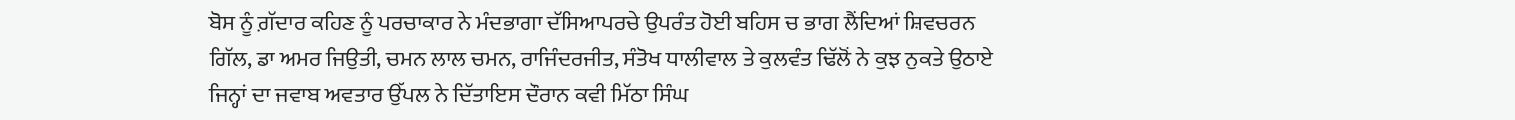ਬੋਸ ਨੂੰ ਗ਼ੱਦਾਰ ਕਹਿਣ ਨੂੰ ਪਰਚਾਕਾਰ ਨੇ ਮੰਦਭਾਗਾ ਦੱਸਿਆਪਰਚੇ ਉਪਰੰਤ ਹੋਈ ਬਹਿਸ ਚ ਭਾਗ ਲੈਂਦਿਆਂ ਸ਼ਿਵਚਰਨ ਗਿੱਲ, ਡਾ ਅਮਰ ਜਿਉਤੀ, ਚਮਨ ਲਾਲ ਚਮਨ, ਰਾਜਿੰਦਰਜੀਤ, ਸੰਤੋਖ ਧਾਲੀਵਾਲ ਤੇ ਕੁਲਵੰਤ ਢਿੱਲੋਂ ਨੇ ਕੁਝ ਨੁਕਤੇ ਉਠਾਏ ਜਿਨ੍ਹਾਂ ਦਾ ਜਵਾਬ ਅਵਤਾਰ ਉੱਪਲ ਨੇ ਦਿੱਤਾਇਸ ਦੌਰਾਨ ਕਵੀ ਮਿੱਠਾ ਸਿੰਘ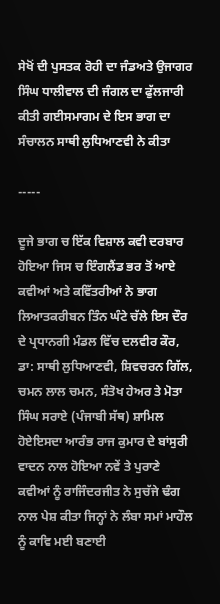ਸੇਖੋਂ ਦੀ ਪੁਸਤਕ ਰੋਹੀ ਦਾ ਜੰਡਅਤੇ ਉਜਾਗਰ ਸਿੰਘ ਧਾਲੀਵਾਲ ਦੀ ਜੰਗਲ ਦਾ ਫੁੱਲਜਾਰੀ ਕੀਤੀ ਗਈਸਮਾਗਮ ਦੇ ਇਸ ਭਾਗ ਦਾ ਸੰਚਾਲਨ ਸਾਥੀ ਲੁਧਿਆਣਵੀ ਨੇ ਕੀਤਾ

-----

ਦੂਜੇ ਭਾਗ ਚ ਇੱਕ ਵਿਸ਼ਾਲ ਕਵੀ ਦਰਬਾਰ ਹੋਇਆ ਜਿਸ ਚ ਇੰਗਲੈਂਡ ਭਰ ਤੋਂ ਆਏ ਕਵੀਆਂ ਅਤੇ ਕਵਿੱਤਰੀਆਂ ਨੇ ਭਾਗ ਲਿਆਤਕਰੀਬਨ ਤਿੰਨ ਘੰਟੇ ਚੱਲੇ ਇਸ ਦੌਰ ਦੇ ਪ੍ਰਧਾਨਗੀ ਮੰਡਲ ਵਿੱਚ ਦਲਵੀਰ ਕੌਰ, ਡਾ: ਸਾਥੀ ਲੁਧਿਆਣਵੀ, ਸ਼ਿਵਚਰਨ ਗਿੱਲ, ਚਮਨ ਲਾਲ ਚਮਨ, ਸੰਤੋਖ ਹੇਅਰ ਤੇ ਮੋਤਾ ਸਿੰਘ ਸਰਾਏ (ਪੰਜਾਬੀ ਸੱਥ) ਸ਼ਾਮਿਲ ਹੋਏਇਸਦਾ ਆਰੰਭ ਰਾਜ ਕੁਮਾਰ ਦੇ ਬਾਂਸੁਰੀ ਵਾਦਨ ਨਾਲ ਹੋਇਆ ਨਵੇਂ ਤੇ ਪੁਰਾਣੇ ਕਵੀਆਂ ਨੂੰ ਰਾਜਿੰਦਰਜੀਤ ਨੇ ਸੁਚੱਜੇ ਢੰਗ ਨਾਲ ਪੇਸ਼ ਕੀਤਾ ਜਿਨ੍ਹਾਂ ਨੇ ਲੰਬਾ ਸਮਾਂ ਮਾਹੌਲ ਨੂੰ ਕਾਵਿ ਮਈ ਬਣਾਈ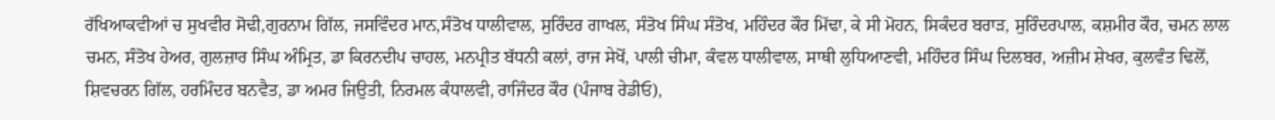ਰੱਖਿਆਕਵੀਆਂ ਚ ਸੁਖਵੀਰ ਸੋਢੀ,ਗੁਰਨਾਮ ਗਿੱਲ, ਜਸਵਿੰਦਰ ਮਾਨ,ਸੰਤੋਖ ਧਾਲੀਵਾਲ, ਸੁਰਿੰਦਰ ਗਾਖਲ, ਸੰਤੋਖ ਸਿੰਘ ਸੰਤੋਖ, ਮਹਿੰਦਰ ਕੌਰ ਮਿੱਢਾ, ਕੇ ਸੀ ਮੋਹਨ, ਸਿਕੰਦਰ ਬਰਾੜ, ਸੁਰਿੰਦਰਪਾਲ, ਕਸ਼ਮੀਰ ਕੌਰ, ਚਮਨ ਲਾਲ ਚਮਨ, ਸੰਤੋਖ ਹੇਅਰ, ਗੁਲਜ਼ਾਰ ਸਿੰਘ ਅੰਮ੍ਰਿਤ, ਡਾ ਕਿਰਨਦੀਪ ਚਾਹਲ, ਮਨਪ੍ਰੀਤ ਬੱਧਨੀ ਕਲਾਂ, ਰਾਜ ਸੇਖੋਂ, ਪਾਲੀ ਚੀਮਾ, ਕੰਵਲ ਧਾਲੀਵਾਲ, ਸਾਥੀ ਲੁਧਿਆਣਵੀ, ਮਹਿੰਦਰ ਸਿੰਘ ਦਿਲਬਰ, ਅਜ਼ੀਮ ਸ਼ੇਖਰ, ਕੁਲਵੰਤ ਢਿਲੋਂ, ਸ਼ਿਵਚਰਨ ਗਿੱਲ, ਹਰਮਿੰਦਰ ਬਨਵੈਤ, ਡਾ ਅਮਰ ਜਿਉਤੀ, ਨਿਰਮਲ ਕੰਧਾਲਵੀ, ਰਾਜਿੰਦਰ ਕੌਰ (ਪੰਜਾਬ ਰੇਡੀਓ),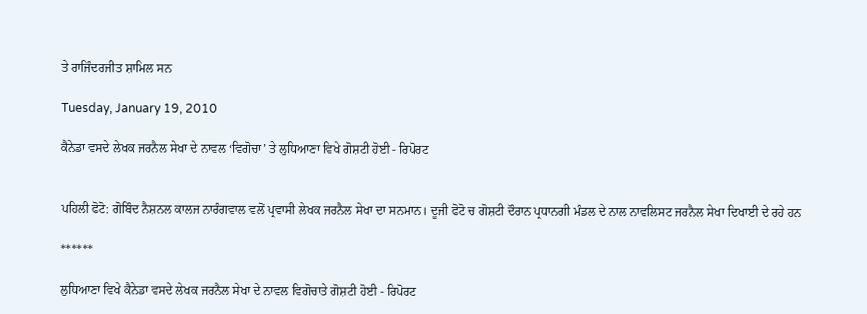ਤੇ ਰਾਜਿੰਦਰਜੀਤ ਸ਼ਾਮਿਲ ਸਨ

Tuesday, January 19, 2010

ਕੈਨੇਡਾ ਵਸਦੇ ਲੇਖਕ ਜਰਨੈਲ ਸੇਖਾ ਦੇ ਨਾਵਲ ‘ਵਿਗੋਚਾ’ ਤੇ ਲੁਧਿਆਣਾ ਵਿਖੇ ਗੋਸ਼ਟੀ ਹੋਈ - ਰਿਪੋਰਟ


ਪਹਿਲੀ ਫੋਟੋ: ਗੋਬਿੰਦ ਨੈਸ਼ਨਲ ਕਾਲਜ ਨਾਰੰਗਵਾਲ ਵਲੋਂ ਪ੍ਰਵਾਸੀ ਲੇਖਕ ਜਰਨੈਲ ਸੇਖਾ ਦਾ ਸਨਮਾਨ। ਦੂਜੀ ਫੋਟੋ ਚ ਗੋਸ਼ਟੀ ਦੌਰਾਨ ਪ੍ਰਧਾਨਗੀ ਮੰਡਲ ਦੇ ਨਾਲ ਨਾਵਲਿਸਟ ਜਰਨੈਲ ਸੇਖਾ ਦਿਖਾਈ ਦੇ ਰਹੇ ਹਨ

******

ਲੁਧਿਆਣਾ ਵਿਖੇ ਕੈਨੇਡਾ ਵਸਦੇ ਲੇਖਕ ਜਰਨੈਲ ਸੇਖਾ ਦੇ ਨਾਵਲ ਵਿਗੋਚਾਤੇ ਗੋਸ਼ਟੀ ਹੋਈ - ਰਿਪੋਰਟ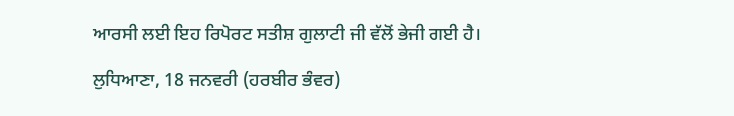ਆਰਸੀ ਲਈ ਇਹ ਰਿਪੋਰਟ ਸਤੀਸ਼ ਗੁਲਾਟੀ ਜੀ ਵੱਲੋਂ ਭੇਜੀ ਗਈ ਹੈ।

ਲੁਧਿਆਣਾ, 18 ਜਨਵਰੀ (ਹਰਬੀਰ ਭੰਵਰ)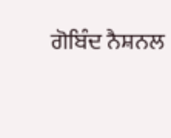ਗੋਬਿੰਦ ਨੈਸ਼ਨਲ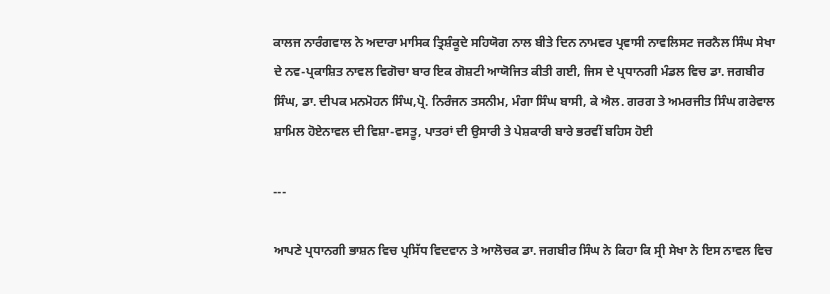ਕਾਲਜ ਨਾਰੰਗਵਾਲ ਨੇ ਅਦਾਰਾ ਮਾਸਿਕ ਤ੍ਰਿਸ਼ੰਕੂਦੇ ਸਹਿਯੋਗ ਨਾਲ ਬੀਤੇ ਦਿਨ ਨਾਮਵਰ ਪ੍ਰਵਾਸੀ ਨਾਵਲਿਸਟ ਜਰਨੈਲ ਸਿੰਘ ਸੇਖਾ ਦੇ ਨਵ-ਪ੍ਰਕਾਸ਼ਿਤ ਨਾਵਲ ਵਿਗੋਚਾ ਬਾਰ ਇਕ ਗੋਸ਼ਟੀ ਆਯੋਜਿਤ ਕੀਤੀ ਗਈ, ਜਿਸ ਦੇ ਪ੍ਰਧਾਨਗੀ ਮੰਡਲ ਵਿਚ ਡਾ. ਜਗਬੀਰ ਸਿੰਘ, ਡਾ. ਦੀਪਕ ਮਨਮੋਹਨ ਸਿੰਘ,ਪ੍ਰੋ. ਨਿਰੰਜਨ ਤਸਨੀਮ, ਮੰਗਾ ਸਿੰਘ ਬਾਸੀ, ਕੇ ਐਲ. ਗਰਗ ਤੇ ਅਮਰਜੀਤ ਸਿੰਘ ਗਰੇਵਾਲ ਸ਼ਾਮਿਲ ਹੋਏਨਾਵਲ ਦੀ ਵਿਸ਼ਾ-ਵਸਤੂ, ਪਾਤਰਾਂ ਦੀ ਉਸਾਰੀ ਤੇ ਪੇਸ਼ਕਾਰੀ ਬਾਰੇ ਭਰਵੀਂ ਬਹਿਸ ਹੋਈ

---

ਆਪਣੇ ਪ੍ਰਧਾਨਗੀ ਭਾਸ਼ਨ ਵਿਚ ਪ੍ਰਸਿੱਧ ਵਿਦਵਾਨ ਤੇ ਆਲੋਚਕ ਡਾ. ਜਗਬੀਰ ਸਿੰਘ ਨੇ ਕਿਹਾ ਕਿ ਸ੍ਰੀ ਸੇਖਾ ਨੇ ਇਸ ਨਾਵਲ ਵਿਚ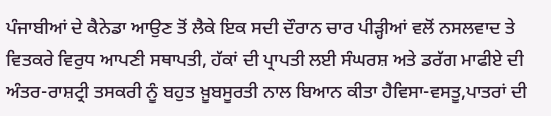ਪੰਜਾਬੀਆਂ ਦੇ ਕੈਨੇਡਾ ਆਉਣ ਤੋਂ ਲੈਕੇ ਇਕ ਸਦੀ ਦੌਰਾਨ ਚਾਰ ਪੀੜ੍ਹੀਆਂ ਵਲੋਂ ਨਸਲਵਾਦ ਤੇ ਵਿਤਕਰੇ ਵਿਰੁਧ ਆਪਣੀ ਸਥਾਪਤੀ, ਹੱਕਾਂ ਦੀ ਪ੍ਰਾਪਤੀ ਲਈ ਸੰਘਰਸ਼ ਅਤੇ ਡਰੱਗ ਮਾਫੀਏ ਦੀ ਅੰਤਰ-ਰਾਸ਼ਟ੍ਰੀ ਤਸਕਰੀ ਨੂੰ ਬਹੁਤ ਖ਼ੂਬਸੂਰਤੀ ਨਾਲ ਬਿਆਨ ਕੀਤਾ ਹੈਵਿਸਾ-ਵਸਤੂ,ਪਾਤਰਾਂ ਦੀ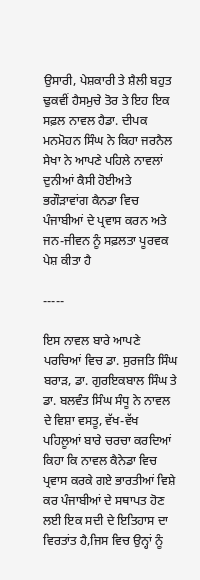ਉਸਾਰੀ, ਪੇਸ਼ਕਾਰੀ ਤੇ ਸ਼ੈਲੀ ਬਹੁਤ ਢੁਕਵੀਂ ਹੈਸਮੁਚੇ ਤੋਰ ਤੇ ਇਹ ਇਕ ਸਫ਼ਲ ਨਾਵਲ ਹੈਡਾ. ਦੀਪਕ ਮਨਮੋਹਨ ਸਿੰਘ ਨੇ ਕਿਹਾ ਜਰਨੈਲ ਸੇਖਾ ਨੇ ਆਪਣੇ ਪਹਿਲੇ ਨਾਵਲਾਂ ਦੁਨੀਆਂ ਕੈਸੀ ਹੋਈਅਤੇ ਭਗੌੜਾਵਾਂਗ ਕੈਨਡਾ ਵਿਚ ਪੰਜਾਬੀਆਂ ਦੇ ਪ੍ਰਵਾਸ ਕਰਨ ਅਤੇ ਜਨ-ਜੀਵਨ ਨੂੰ ਸਫ਼ਲਤਾ ਪੂਰਵਕ ਪੇਸ਼ ਕੀਤਾ ਹੈ

-----

ਇਸ ਨਾਵਲ ਬਾਰੇ ਆਪਣੇ ਪਰਚਿਆਂ ਵਿਚ ਡਾ. ਸੁਰਜਤਿ ਸਿੰਘ ਬਰਾੜ, ਡਾ. ਗੁਰਇਕਬਾਲ ਸਿੰਘ ਤੇ ਡਾ. ਬਲਵੰਤ ਸਿੰਘ ਸੰਧੂ ਨੇ ਨਾਵਲ ਦੇ ਵਿਸ਼ਾ ਵਸਤੂ, ਵੱਖ-ਵੱਖ ਪਹਿਲੂਆਂ ਬਾਰੇ ਚਰਚਾ ਕਰਦਿਆਂ ਕਿਹਾ ਕਿ ਨਾਵਲ ਕੈਨੇਡਾ ਵਿਚ ਪ੍ਰਵਾਸ ਕਰਕੇ ਗਏ ਭਾਰਤੀਆਂ ਵਿਸ਼ੇ ਕਰ ਪੰਜਾਬੀਆਂ ਦੇ ਸਥਾਪਤ ਹੋਣ ਲਈ ਇਕ ਸਦੀ ਦੇ ਇਤਿਹਾਸ ਦਾ ਵਿਰਤਾਂਤ ਹੈ,ਜਿਸ ਵਿਚ ਉਨ੍ਹਾਂ ਨੂੰ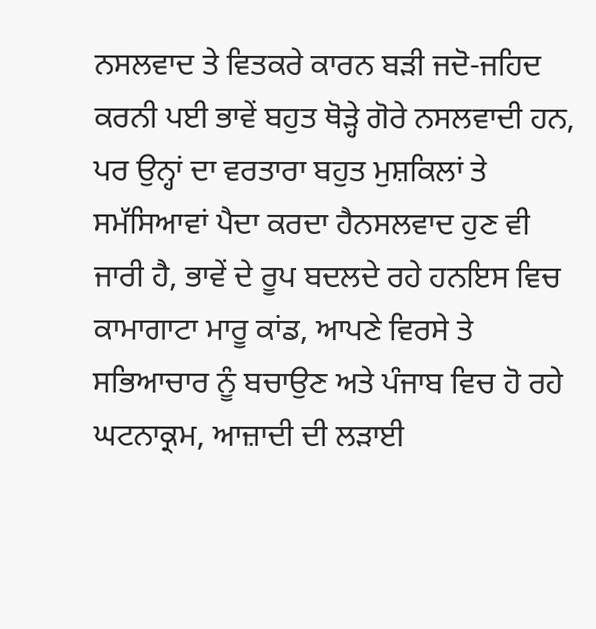ਨਸਲਵਾਦ ਤੇ ਵਿਤਕਰੇ ਕਾਰਨ ਬੜੀ ਜਦੋ-ਜਹਿਦ ਕਰਨੀ ਪਈ ਭਾਵੇਂ ਬਹੁਤ ਥੋੜ੍ਹੇ ਗੋਰੇ ਨਸਲਵਾਦੀ ਹਨ, ਪਰ ਉਨ੍ਹਾਂ ਦਾ ਵਰਤਾਰਾ ਬਹੁਤ ਮੁਸ਼ਕਿਲਾਂ ਤੇ ਸਮੱਸਿਆਵਾਂ ਪੈਦਾ ਕਰਦਾ ਹੈਨਸਲਵਾਦ ਹੁਣ ਵੀ ਜਾਰੀ ਹੈ, ਭਾਵੇਂ ਦੇ ਰੂਪ ਬਦਲਦੇ ਰਹੇ ਹਨਇਸ ਵਿਚ ਕਾਮਾਗਾਟਾ ਮਾਰੂ ਕਾਂਡ, ਆਪਣੇ ਵਿਰਸੇ ਤੇ ਸਭਿਆਚਾਰ ਨੂੰ ਬਚਾਉਣ ਅਤੇ ਪੰਜਾਬ ਵਿਚ ਹੋ ਰਹੇ ਘਟਨਾਕ੍ਰਮ, ਆਜ਼ਾਦੀ ਦੀ ਲੜਾਈ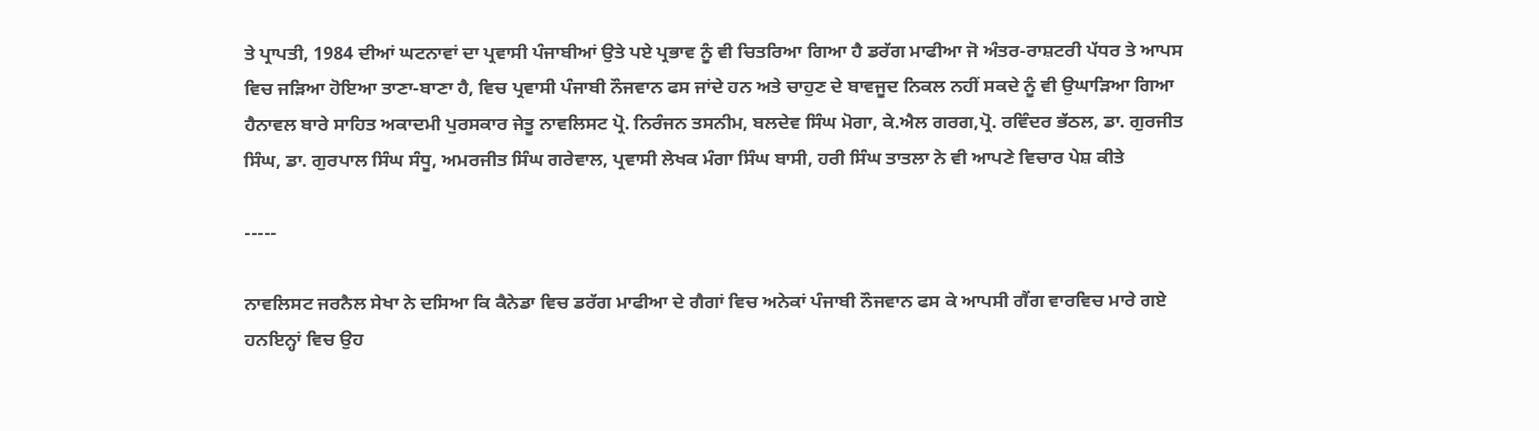ਤੇ ਪ੍ਰਾਪਤੀ, 1984 ਦੀਆਂ ਘਟਨਾਵਾਂ ਦਾ ਪ੍ਰਵਾਸੀ ਪੰਜਾਬੀਆਂ ਉਤੇ ਪਏ ਪ੍ਰਭਾਵ ਨੂੰ ਵੀ ਚਿਤਰਿਆ ਗਿਆ ਹੈ ਡਰੱਗ ਮਾਫੀਆ ਜੋ ਅੰਤਰ-ਰਾਸ਼ਟਰੀ ਪੱਧਰ ਤੇ ਆਪਸ ਵਿਚ ਜੜਿਆ ਹੋਇਆ ਤਾਣਾ-ਬਾਣਾ ਹੈ, ਵਿਚ ਪ੍ਰਵਾਸੀ ਪੰਜਾਬੀ ਨੌਜਵਾਨ ਫਸ ਜਾਂਦੇ ਹਨ ਅਤੇ ਚਾਹੁਣ ਦੇ ਬਾਵਜੂਦ ਨਿਕਲ ਨਹੀਂ ਸਕਦੇ ਨੂੰ ਵੀ ਉਘਾੜਿਆ ਗਿਆ ਹੈਨਾਵਲ ਬਾਰੇ ਸਾਹਿਤ ਅਕਾਦਮੀ ਪੁਰਸਕਾਰ ਜੇਤੂ ਨਾਵਲਿਸਟ ਪ੍ਰੋ. ਨਿਰੰਜਨ ਤਸਨੀਮ, ਬਲਦੇਵ ਸਿੰਘ ਮੋਗਾ, ਕੇ.ਐਲ ਗਰਗ,ਪ੍ਰੋ. ਰਵਿੰਦਰ ਭੱਠਲ, ਡਾ. ਗੁਰਜੀਤ ਸਿੰਘ, ਡਾ. ਗੁਰਪਾਲ ਸਿੰਘ ਸੰਧੂ, ਅਮਰਜੀਤ ਸਿੰਘ ਗਰੇਵਾਲ, ਪ੍ਰਵਾਸੀ ਲੇਖਕ ਮੰਗਾ ਸਿੰਘ ਬਾਸੀ, ਹਰੀ ਸਿੰਘ ਤਾਤਲਾ ਨੇ ਵੀ ਆਪਣੇ ਵਿਚਾਰ ਪੇਸ਼ ਕੀਤੇ

-----

ਨਾਵਲਿਸਟ ਜਰਨੈਲ ਸੇਖਾ ਨੇ ਦਸਿਆ ਕਿ ਕੈਨੇਡਾ ਵਿਚ ਡਰੱਗ ਮਾਫੀਆ ਦੇ ਗੈਗਾਂ ਵਿਚ ਅਨੇਕਾਂ ਪੰਜਾਬੀ ਨੌਜਵਾਨ ਫਸ ਕੇ ਆਪਸੀ ਗੈਂਗ ਵਾਰਵਿਚ ਮਾਰੇ ਗਏ ਹਨਇਨ੍ਹਾਂ ਵਿਚ ਉਹ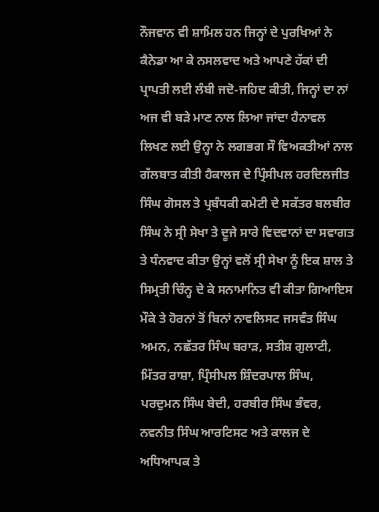ਨੌਜਵਾਨ ਵੀ ਸ਼ਾਮਿਲ ਹਨ ਜਿਨ੍ਹਾਂ ਦੇ ਪੁਰਖਿਆਂ ਨੇ ਕੈਨੇਡਾ ਆ ਕੇ ਨਸਲਵਾਦ ਅਤੇ ਆਪਣੇ ਹੱਕਾਂ ਦੀ ਪ੍ਰਾਪਤੀ ਲਈ ਲੰਬੀ ਜਦੋ-ਜਹਿਦ ਕੀਤੀ, ਜਿਨ੍ਹਾਂ ਦਾ ਨਾਂ ਅਜ ਵੀ ਬੜੇ ਮਾਣ ਨਾਲ ਲਿਆ ਜਾਂਦਾ ਹੈਨਾਵਲ ਲਿਖਣ ਲਈ ਉਨ੍ਹਾ ਨੇ ਲਗਭਗ ਸੌ ਵਿਅਕਤੀਆਂ ਨਾਲ ਗੱਲਬਾਤ ਕੀਤੀ ਹੈਕਾਲਜ ਦੇ ਪ੍ਰਿੰਸੀਪਲ ਹਰਦਿਲਜੀਤ ਸਿੰਘ ਗੋਸਲ ਤੇ ਪ੍ਰਬੰਧਕੀ ਕਮੇਟੀ ਦੇ ਸਕੱਤਰ ਬਲਬੀਰ ਸਿੰਘ ਨੇ ਸ੍ਰੀ ਸੇਖਾ ਤੇ ਦੂਜੇ ਸਾਰੇ ਵਿਦਵਾਨਾਂ ਦਾ ਸਵਾਗਤ ਤੇ ਧੰਨਵਾਦ ਕੀਤਾ ਉਨ੍ਹਾਂ ਵਲੋਂ ਸ੍ਰੀ ਸੇਖਾ ਨੂੰ ਇਕ ਸ਼ਾਲ ਤੇ ਸਿਮ੍ਰਤੀ ਚਿੰਨ੍ਹ ਦੇ ਕੇ ਸਨਾਮਾਨਿਤ ਵੀ ਕੀਤਾ ਗਿਆਇਸ ਮੌਕੇ ਤੇ ਹੋਰਨਾਂ ਤੋਂ ਬਿਨਾਂ ਨਾਵਲਿਸਟ ਜਸਵੰਤ ਸਿੰਘ ਅਮਨ, ਨਛੱਤਰ ਸਿੰਘ ਬਰਾੜ, ਸਤੀਸ਼ ਗੁਲਾਟੀ, ਮਿੱਤਰ ਰਾਸ਼ਾ, ਪ੍ਰਿੰਸੀਪਲ ਸ਼ਿੰਦਰਪਾਲ ਸਿੰਘ, ਪਰਦੁਮਨ ਸਿੰਘ ਬੇਦੀ, ਹਰਬੀਰ ਸਿੰਘ ਭੰਵਰ, ਨਵਨੀਤ ਸਿੰਘ ਆਰਟਿਸਟ ਅਤੇ ਕਾਲਜ ਦੇ ਅਧਿਆਪਕ ਤੇ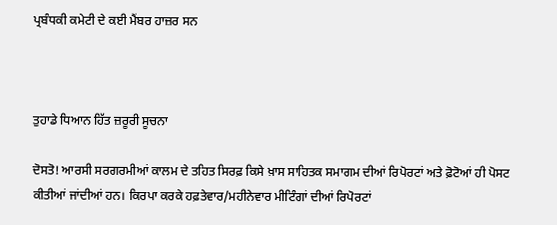ਪ੍ਰਬੰਧਕੀ ਕਮੇਟੀ ਦੇ ਕਈ ਮੈਂਬਰ ਹਾਜ਼ਰ ਸਨ



ਤੁਹਾਡੇ ਧਿਆਨ ਹਿੱਤ ਜ਼ਰੂਰੀ ਸੂਚਨਾ

ਦੋਸਤੋ! ਆਰਸੀ ਸਰਗਰਮੀਆਂ ਕਾਲਮ ਦੇ ਤਹਿਤ ਸਿਰਫ਼ ਕਿਸੇ ਖ਼ਾਸ ਸਾਹਿਤਕ ਸਮਾਗਮ ਦੀਆਂ ਰਿਪੋਰਟਾਂ ਅਤੇ ਫ਼ੋਟੋਆਂ ਹੀ ਪੋਸਟ ਕੀਤੀਆਂ ਜਾਂਦੀਆਂ ਹਨ। ਕਿਰਪਾ ਕਰਕੇ ਹਫ਼ਤੇਵਾਰ/ਮਹੀਨੇਵਾਰ ਮੀਟਿੰਗਾਂ ਦੀਆਂ ਰਿਪੋਰਟਾਂ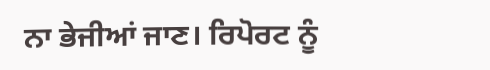ਨਾ ਭੇਜੀਆਂ ਜਾਣ। ਰਿਪੋਰਟ ਨੂੰ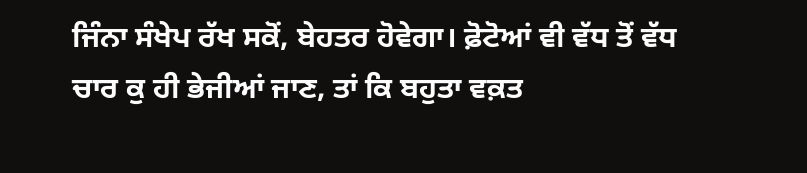ਜਿੰਨਾ ਸੰਖੇਪ ਰੱਖ ਸਕੋਂ, ਬੇਹਤਰ ਹੋਵੇਗਾ। ਫ਼ੋਟੋਆਂ ਵੀ ਵੱਧ ਤੋਂ ਵੱਧ ਚਾਰ ਕੁ ਹੀ ਭੇਜੀਆਂ ਜਾਣ, ਤਾਂ ਕਿ ਬਹੁਤਾ ਵਕ਼ਤ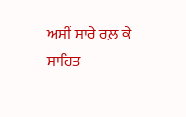ਅਸੀਂ ਸਾਰੇ ਰਲ਼ ਕੇ ਸਾਹਿਤ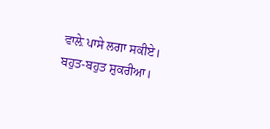ਵਾਲ਼ੇ ਪਾਸੇ ਲਗਾ ਸਕੀਏ। ਬਹੁਤ-ਬਹੁਤ ਸ਼ੁਕਰੀਆ।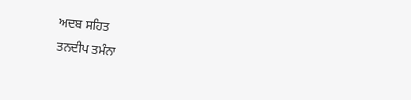ਅਦਬ ਸਹਿਤ
ਤਨਦੀਪ ਤਮੰਨਾ